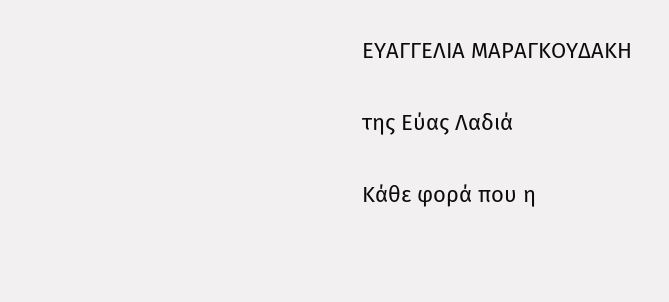ΕΥΑΓΓΕΛΙΑ ΜΑΡΑΓΚΟΥΔΑΚΗ

της Εύας Λαδιά

Κάθε φορά που η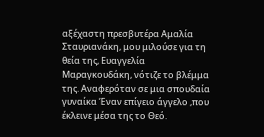αξέχαστη πρεσβυτέρα Αμαλία Σταυριανάκη, μου μιλούσε για τη θεία της, Ευαγγελία Μαραγκουδάκη, νότιζε το βλέμμα της. Αναφερόταν σε μια σπουδαία γυναίκα Έναν επίγειο άγγελο ,που έκλεινε μέσα της το Θεό.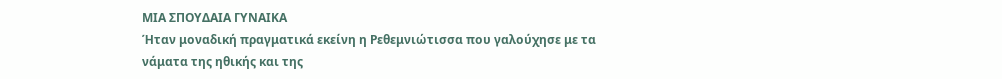ΜΙΑ ΣΠΟΥΔΑΙΑ ΓΥΝΑΙΚΑ
Ήταν μοναδική πραγματικά εκείνη η Ρεθεμνιώτισσα που γαλούχησε με τα νάματα της ηθικής και της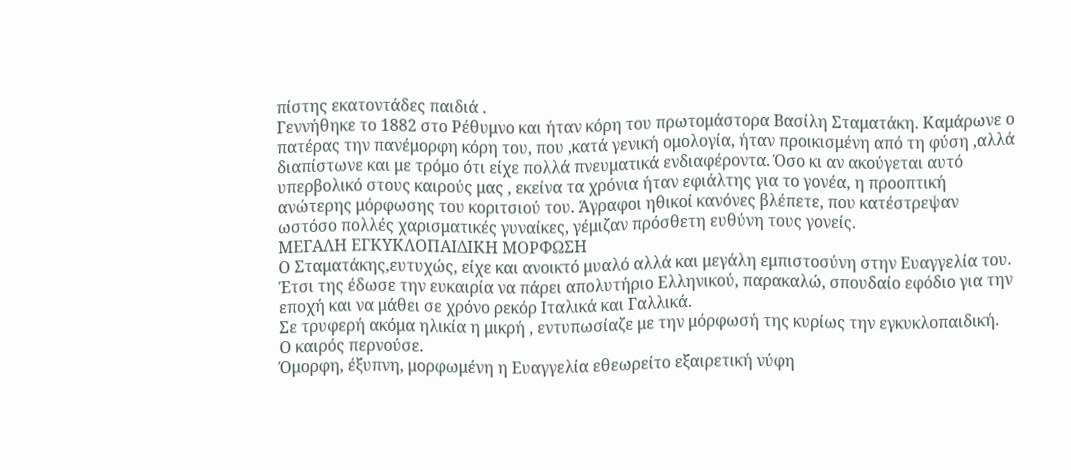πίστης εκατοντάδες παιδιά .
Γεννήθηκε το 1882 στο Ρέθυμνο και ήταν κόρη του πρωτομάστορα Βασίλη Σταματάκη. Καμάρωνε ο πατέρας την πανέμορφη κόρη του, που ,κατά γενική ομολογία, ήταν προικισμένη από τη φύση ,αλλά διαπίστωνε και με τρόμο ότι είχε πολλά πνευματικά ενδιαφέροντα. Όσο κι αν ακούγεται αυτό υπερβολικό στους καιρούς μας , εκείνα τα χρόνια ήταν εφιάλτης για το γονέα, η προοπτική ανώτερης μόρφωσης του κοριτσιού του. Άγραφοι ηθικοί κανόνες βλέπετε, που κατέστρεψαν ωστόσο πολλές χαρισματικές γυναίκες, γέμιζαν πρόσθετη ευθύνη τους γονείς.
ΜΕΓΑΛΗ ΕΓΚΥΚΛΟΠΑΙΔΙΚΗ ΜΟΡΦΩΣΗ
Ο Σταματάκης,ευτυχώς, είχε και ανοικτό μυαλό αλλά και μεγάλη εμπιστοσύνη στην Ευαγγελία του. Έτσι της έδωσε την ευκαιρία να πάρει απολυτήριο Ελληνικού, παρακαλώ, σπουδαίο εφόδιο για την εποχή και να μάθει σε χρόνο ρεκόρ Ιταλικά και Γαλλικά.
Σε τρυφερή ακόμα ηλικία η μικρή , εντυπωσίαζε με την μόρφωσή της κυρίως την εγκυκλοπαιδική.
Ο καιρός περνούσε.
Όμορφη, έξυπνη, μορφωμένη η Ευαγγελία εθεωρείτο εξαιρετική νύφη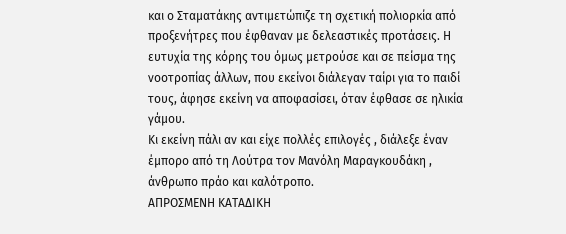και ο Σταματάκης αντιμετώπιζε τη σχετική πολιορκία από προξενήτρες που έφθαναν με δελεαστικές προτάσεις. Η ευτυχία της κόρης του όμως μετρούσε και σε πείσμα της νοοτροπίας άλλων, που εκείνοι διάλεγαν ταίρι για το παιδί τους, άφησε εκείνη να αποφασίσει, όταν έφθασε σε ηλικία γάμου.
Κι εκείνη πάλι αν και είχε πολλές επιλογές , διάλεξε έναν έμπορο από τη Λούτρα τον Μανόλη Μαραγκουδάκη , άνθρωπο πράο και καλότροπο.
ΑΠΡΟΣΜΕΝΗ ΚΑΤΑΔΙΚΗ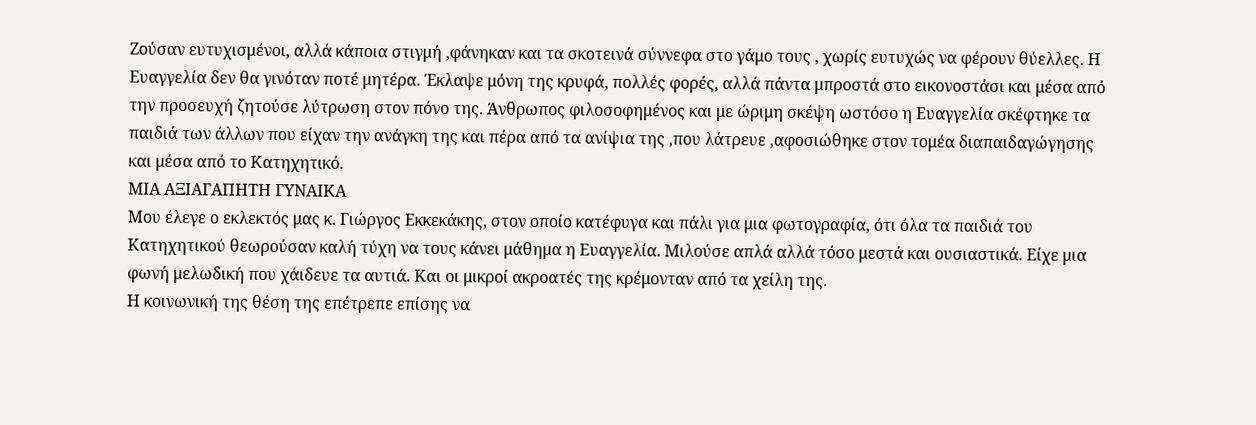Ζούσαν ευτυχισμένοι, αλλά κάποια στιγμή ,φάνηκαν και τα σκοτεινά σύννεφα στο γάμο τους , χωρίς ευτυχώς να φέρουν θύελλες. Η Ευαγγελία δεν θα γινόταν ποτέ μητέρα. Έκλαψε μόνη της κρυφά, πολλές φορές, αλλά πάντα μπροστά στο εικονοστάσι και μέσα από την προσευχή ζητούσε λύτρωση στον πόνο της. Άνθρωπος φιλοσοφημένος και με ώριμη σκέψη ωστόσο η Ευαγγελία σκέφτηκε τα παιδιά των άλλων που είχαν την ανάγκη της και πέρα από τα ανίψια της ,που λάτρευε ,αφοσιώθηκε στον τομέα διαπαιδαγώγησης και μέσα από το Κατηχητικό.
ΜΙΑ ΑΞΙΑΓΑΠΗΤΗ ΓΥΝΑΙΚΑ
Μου έλεγε ο εκλεκτός μας κ. Γιώργος Εκκεκάκης, στον οποίο κατέφυγα και πάλι για μια φωτογραφία, ότι όλα τα παιδιά του Κατηχητικού θεωρούσαν καλή τύχη να τους κάνει μάθημα η Ευαγγελία. Μιλούσε απλά αλλά τόσο μεστά και ουσιαστικά. Είχε μια φωνή μελωδική που χάιδευε τα αυτιά. Και οι μικροί ακροατές της κρέμονταν από τα χείλη της.
Η κοινωνική της θέση της επέτρεπε επίσης να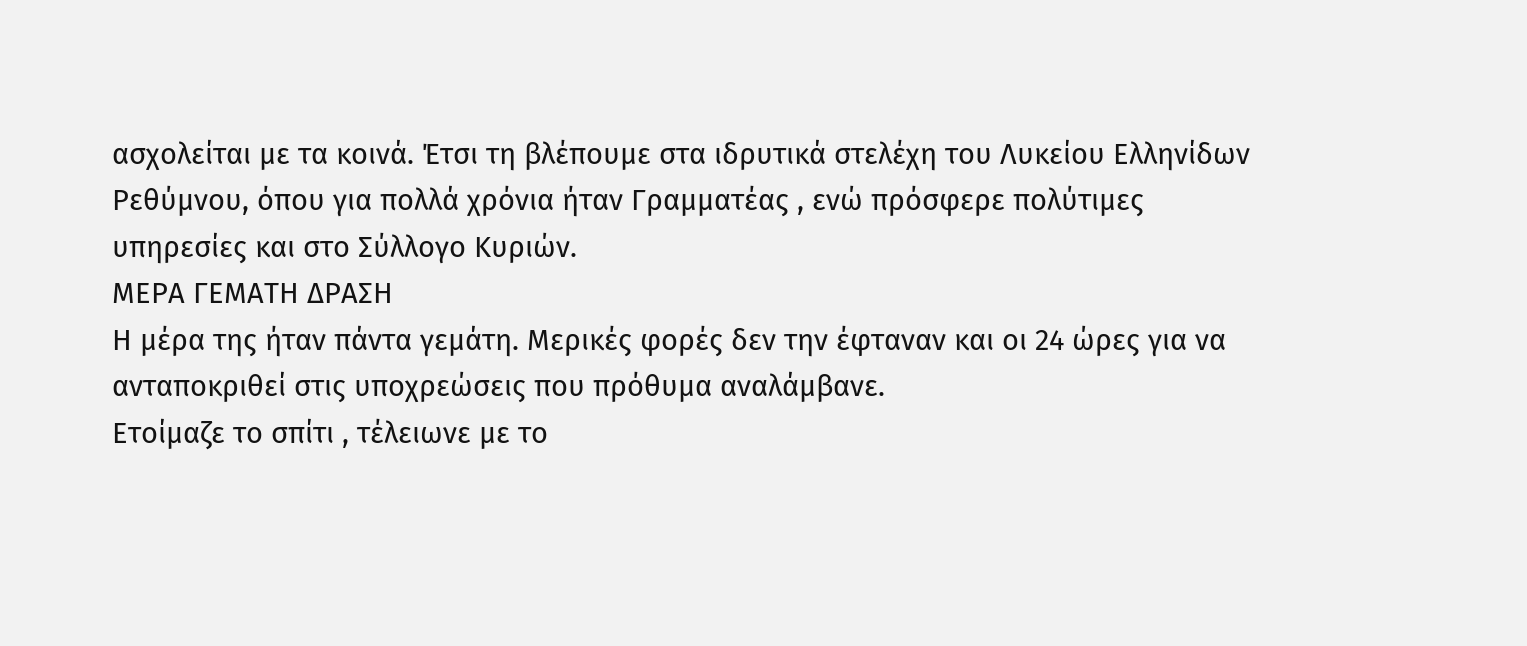ασχολείται με τα κοινά. Έτσι τη βλέπουμε στα ιδρυτικά στελέχη του Λυκείου Ελληνίδων Ρεθύμνου, όπου για πολλά χρόνια ήταν Γραμματέας , ενώ πρόσφερε πολύτιμες υπηρεσίες και στο Σύλλογο Κυριών.
ΜΕΡΑ ΓΕΜΑΤΗ ΔΡΑΣΗ
Η μέρα της ήταν πάντα γεμάτη. Μερικές φορές δεν την έφταναν και οι 24 ώρες για να ανταποκριθεί στις υποχρεώσεις που πρόθυμα αναλάμβανε.
Ετοίμαζε το σπίτι , τέλειωνε με το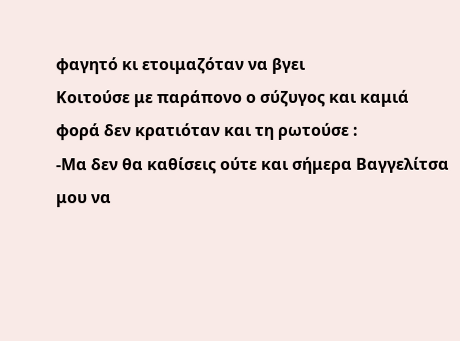φαγητό κι ετοιμαζόταν να βγει
Κοιτούσε με παράπονο ο σύζυγος και καμιά φορά δεν κρατιόταν και τη ρωτούσε :
-Μα δεν θα καθίσεις ούτε και σήμερα Βαγγελίτσα μου να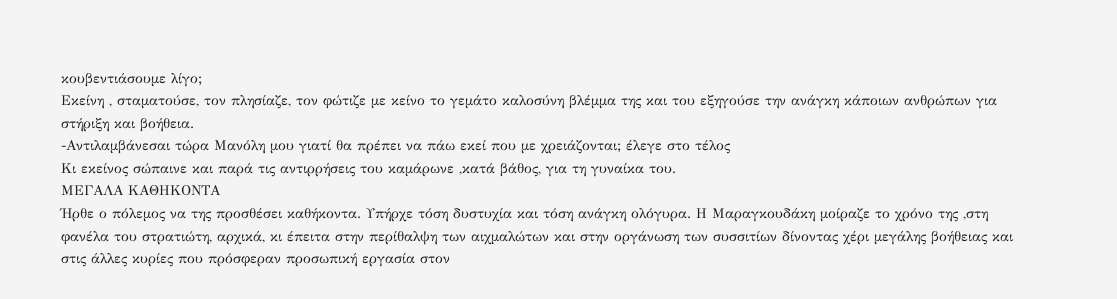κουβεντιάσουμε λίγο;
Εκείνη , σταματούσε, τον πλησίαζε, τον φώτιζε με κείνο το γεμάτο καλοσύνη βλέμμα της και του εξηγούσε την ανάγκη κάποιων ανθρώπων για στήριξη και βοήθεια.
-Αντιλαμβάνεσαι τώρα Μανόλη μου γιατί θα πρέπει να πάω εκεί που με χρειάζονται; έλεγε στο τέλος
Κι εκείνος σώπαινε και παρά τις αντιρρήσεις του καμάρωνε ,κατά βάθος, για τη γυναίκα του.
ΜΕΓΑΛΑ ΚΑΘΗΚΟΝΤΑ
Ήρθε ο πόλεμος να της προσθέσει καθήκοντα. Υπήρχε τόση δυστυχία και τόση ανάγκη ολόγυρα. Η Μαραγκουδάκη μοίραζε το χρόνο της ,στη φανέλα του στρατιώτη, αρχικά, κι έπειτα στην περίθαλψη των αιχμαλώτων και στην οργάνωση των συσσιτίων δίνοντας χέρι μεγάλης βοήθειας και στις άλλες κυρίες που πρόσφεραν προσωπική εργασία στον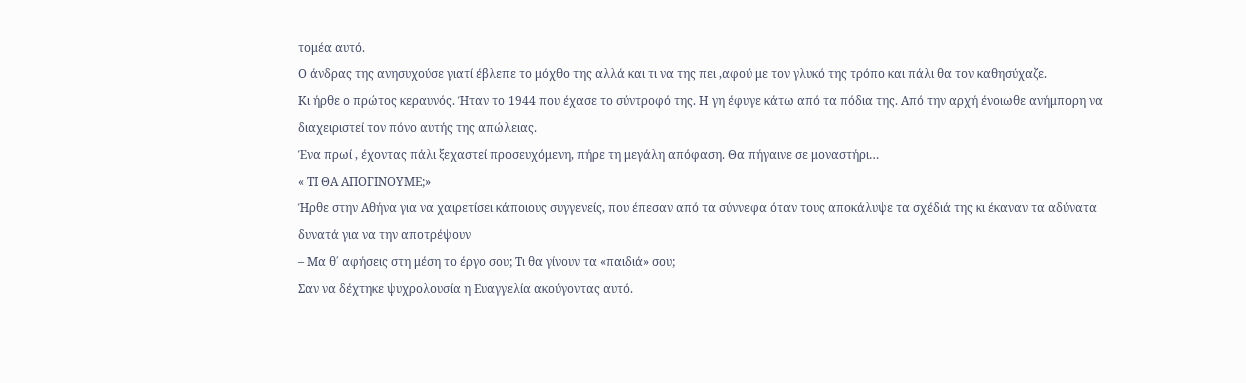τομέα αυτό.
Ο άνδρας της ανησυχούσε γιατί έβλεπε το μόχθο της αλλά και τι να της πει ,αφού με τον γλυκό της τρόπο και πάλι θα τον καθησύχαζε.
Κι ήρθε ο πρώτος κεραυνός. Ήταν το 1944 που έχασε το σύντροφό της. Η γη έφυγε κάτω από τα πόδια της. Από την αρχή ένοιωθε ανήμπορη να διαχειριστεί τον πόνο αυτής της απώλειας.
Ένα πρωί , έχοντας πάλι ξεχαστεί προσευχόμενη, πήρε τη μεγάλη απόφαση. Θα πήγαινε σε μοναστήρι…
« ΤΙ ΘΑ ΑΠΟΓΙΝΟΥΜΕ;»
Ήρθε στην Αθήνα για να χαιρετίσει κάποιους συγγενείς, που έπεσαν από τα σύννεφα όταν τους αποκάλυψε τα σχέδιά της κι έκαναν τα αδύνατα δυνατά για να την αποτρέψουν
– Μα θ΄ αφήσεις στη μέση το έργο σου; Τι θα γίνουν τα «παιδιά» σου;
Σαν να δέχτηκε ψυχρολουσία η Ευαγγελία ακούγοντας αυτό.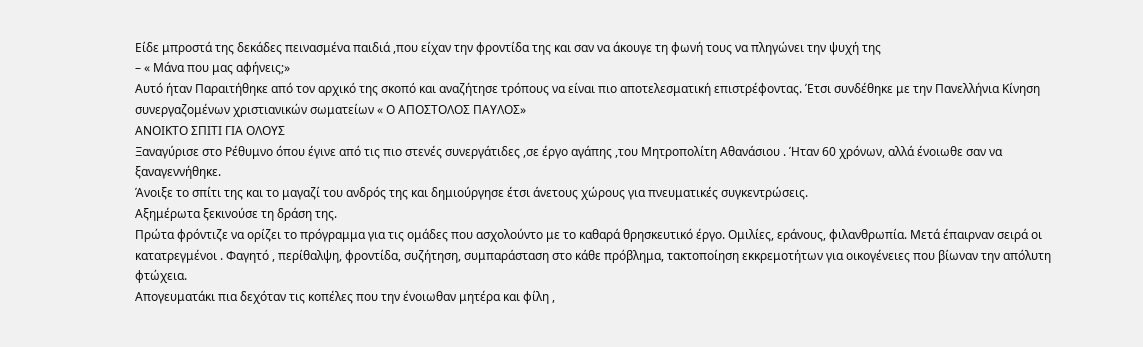Είδε μπροστά της δεκάδες πεινασμένα παιδιά ,που είχαν την φροντίδα της και σαν να άκουγε τη φωνή τους να πληγώνει την ψυχή της
– « Μάνα που μας αφήνεις;»
Αυτό ήταν Παραιτήθηκε από τον αρχικό της σκοπό και αναζήτησε τρόπους να είναι πιο αποτελεσματική επιστρέφοντας. Έτσι συνδέθηκε με την Πανελλήνια Κίνηση συνεργαζομένων χριστιανικών σωματείων « Ο ΑΠΟΣΤΟΛΟΣ ΠΑΥΛΟΣ»
ΑΝΟΙΚΤΟ ΣΠΙΤΙ ΓΙΑ ΟΛΟΥΣ
Ξαναγύρισε στο Ρέθυμνο όπου έγινε από τις πιο στενές συνεργάτιδες ,σε έργο αγάπης ,του Μητροπολίτη Αθανάσιου . Ήταν 60 χρόνων, αλλά ένοιωθε σαν να ξαναγεννήθηκε.
Άνοιξε το σπίτι της και το μαγαζί του ανδρός της και δημιούργησε έτσι άνετους χώρους για πνευματικές συγκεντρώσεις.
Αξημέρωτα ξεκινούσε τη δράση της.
Πρώτα φρόντιζε να ορίζει το πρόγραμμα για τις ομάδες που ασχολούντο με το καθαρά θρησκευτικό έργο. Ομιλίες, εράνους, φιλανθρωπία. Μετά έπαιρναν σειρά οι κατατρεγμένοι . Φαγητό , περίθαλψη, φροντίδα, συζήτηση, συμπαράσταση στο κάθε πρόβλημα, τακτοποίηση εκκρεμοτήτων για οικογένειες που βίωναν την απόλυτη φτώχεια.
Απογευματάκι πια δεχόταν τις κοπέλες που την ένοιωθαν μητέρα και φίλη ,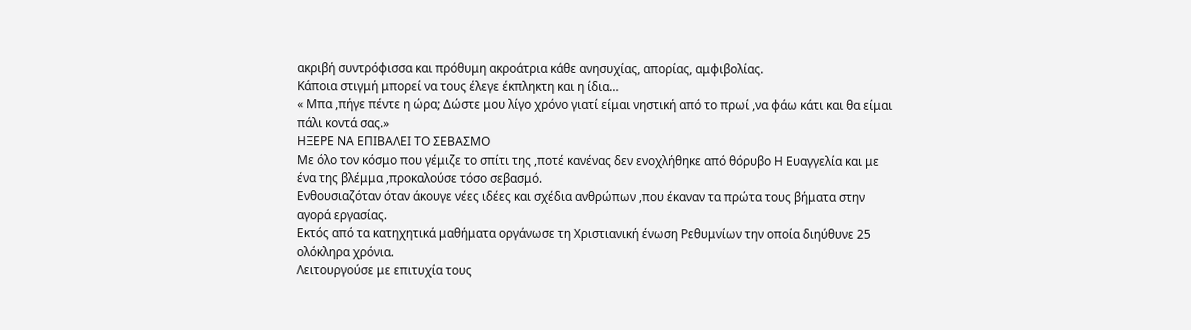ακριβή συντρόφισσα και πρόθυμη ακροάτρια κάθε ανησυχίας, απορίας, αμφιβολίας.
Κάποια στιγμή μπορεί να τους έλεγε έκπληκτη και η ίδια…
« Μπα ,πήγε πέντε η ώρα; Δώστε μου λίγο χρόνο γιατί είμαι νηστική από το πρωί ,να φάω κάτι και θα είμαι πάλι κοντά σας.»
ΗΞΕΡΕ ΝΑ ΕΠΙΒΑΛΕΙ ΤΟ ΣΕΒΑΣΜΟ
Με όλο τον κόσμο που γέμιζε το σπίτι της ,ποτέ κανένας δεν ενοχλήθηκε από θόρυβο Η Ευαγγελία και με ένα της βλέμμα ,προκαλούσε τόσο σεβασμό.
Ενθουσιαζόταν όταν άκουγε νέες ιδέες και σχέδια ανθρώπων ,που έκαναν τα πρώτα τους βήματα στην αγορά εργασίας.
Εκτός από τα κατηχητικά μαθήματα οργάνωσε τη Χριστιανική ένωση Ρεθυμνίων την οποία διηύθυνε 25 ολόκληρα χρόνια.
Λειτουργούσε με επιτυχία τους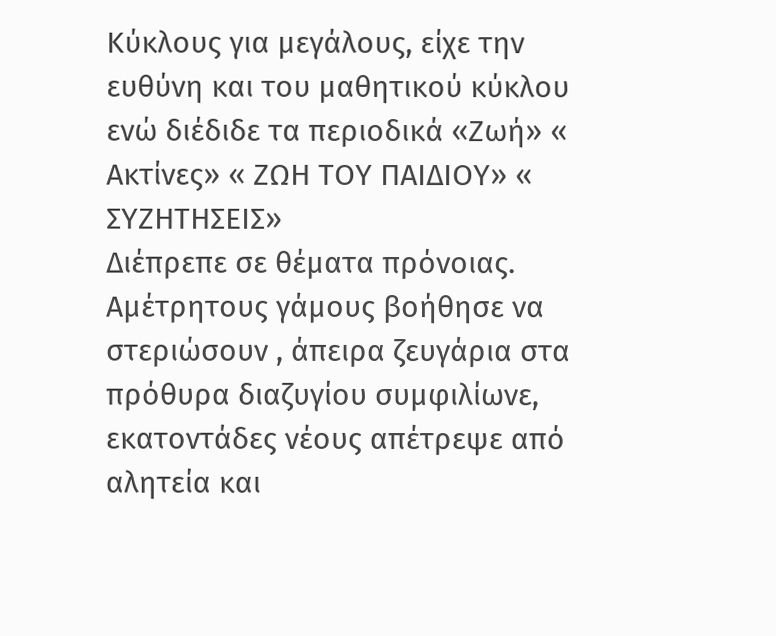Κύκλους για μεγάλους, είχε την ευθύνη και του μαθητικού κύκλου ενώ διέδιδε τα περιοδικά «Ζωή» « Ακτίνες» « ΖΩΗ ΤΟΥ ΠΑΙΔΙΟΥ» « ΣΥΖΗΤΗΣΕΙΣ»
Διέπρεπε σε θέματα πρόνοιας. Αμέτρητους γάμους βοήθησε να στεριώσουν , άπειρα ζευγάρια στα πρόθυρα διαζυγίου συμφιλίωνε, εκατοντάδες νέους απέτρεψε από αλητεία και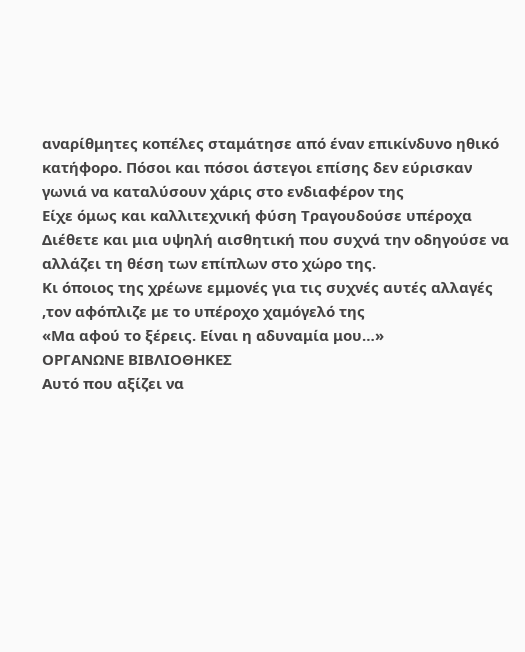αναρίθμητες κοπέλες σταμάτησε από έναν επικίνδυνο ηθικό κατήφορο. Πόσοι και πόσοι άστεγοι επίσης δεν εύρισκαν γωνιά να καταλύσουν χάρις στο ενδιαφέρον της
Είχε όμως και καλλιτεχνική φύση Τραγουδούσε υπέροχα Διέθετε και μια υψηλή αισθητική που συχνά την οδηγούσε να αλλάζει τη θέση των επίπλων στο χώρο της.
Κι όποιος της χρέωνε εμμονές για τις συχνές αυτές αλλαγές ,τον αφόπλιζε με το υπέροχο χαμόγελό της
«Μα αφού το ξέρεις. Είναι η αδυναμία μου…»
ΟΡΓΑΝΩΝΕ ΒΙΒΛΙΟΘΗΚΕΣ
Αυτό που αξίζει να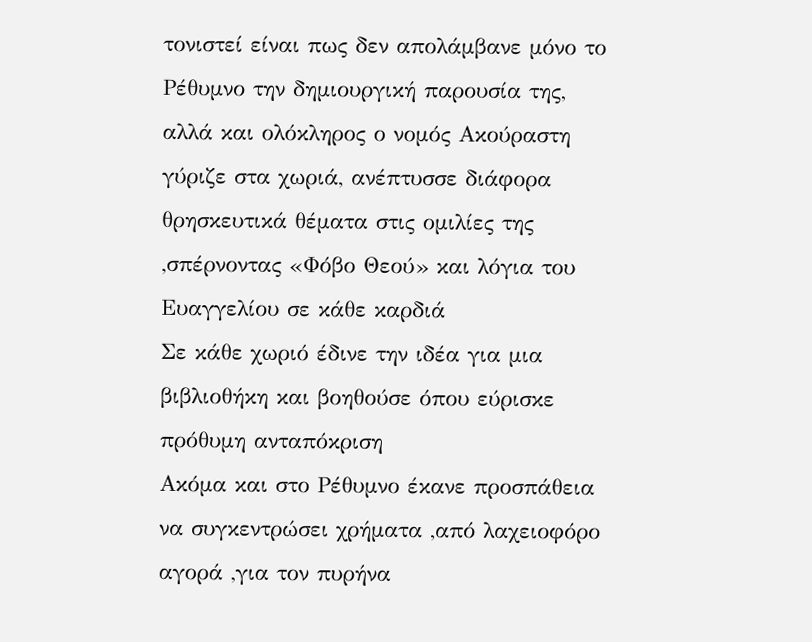τονιστεί είναι πως δεν απολάμβανε μόνο το Ρέθυμνο την δημιουργική παρουσία της, αλλά και ολόκληρος ο νομός Ακούραστη γύριζε στα χωριά, ανέπτυσσε διάφορα θρησκευτικά θέματα στις ομιλίες της ,σπέρνοντας «Φόβο Θεού» και λόγια του Ευαγγελίου σε κάθε καρδιά
Σε κάθε χωριό έδινε την ιδέα για μια βιβλιοθήκη και βοηθούσε όπου εύρισκε πρόθυμη ανταπόκριση
Ακόμα και στο Ρέθυμνο έκανε προσπάθεια να συγκεντρώσει χρήματα ,από λαχειοφόρο αγορά ,για τον πυρήνα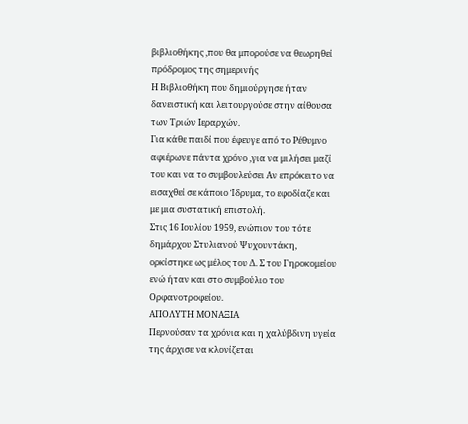βιβλιοθήκης ,που θα μπορούσε να θεωρηθεί πρόδρομος της σημερινής
Η Βιβλιοθήκη που δημιούργησε ήταν δανειστική και λειτουργούσε στην αίθουσα των Τριών Ιεραρχών.
Για κάθε παιδί που έφευγε από το Ρέθυμνο αφιέρωνε πάντα χρόνο ,για να μιλήσει μαζί του και να το συμβουλεύσει Αν επρόκειτο να εισαχθεί σε κάποιο Ίδρυμα, το εφοδίαζε και με μια συστατική επιστολή.
Στις 16 Ιουλίου 1959, ενώπιον του τότε δημάρχου Στυλιανού Ψυχουντάκη, ορκίστηκε ως μέλος του Δ. Σ του Γηροκομείου ενώ ήταν και στο συμβούλιο του Ορφανοτροφείου.
ΑΠΟΛΥΤΗ ΜΟΝΑΞΙΑ
Περνούσαν τα χρόνια και η χαλύβδινη υγεία της άρχισε να κλονίζεται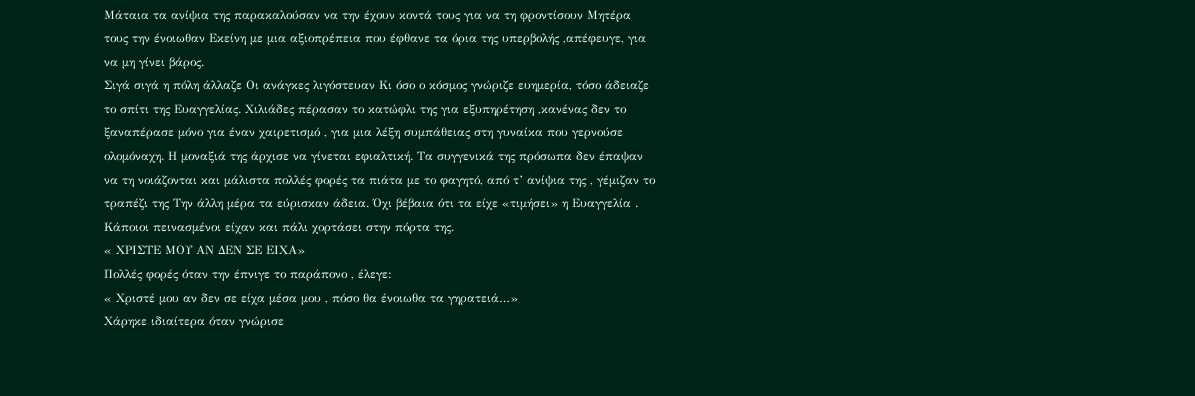Μάταια τα ανίψια της παρακαλούσαν να την έχουν κοντά τους για να τη φροντίσουν Μητέρα τους την ένοιωθαν Εκείνη με μια αξιοπρέπεια που έφθανε τα όρια της υπερβολής ,απέφευγε, για να μη γίνει βάρος.
Σιγά σιγά η πόλη άλλαζε Οι ανάγκες λιγόστευαν Κι όσο ο κόσμος γνώριζε ευημερία, τόσο άδειαζε το σπίτι της Ευαγγελίας. Χιλιάδες πέρασαν το κατώφλι της για εξυπηρέτηση ,κανένας δεν το ξαναπέρασε μόνο για έναν χαιρετισμό , για μια λέξη συμπάθειας στη γυναίκα που γερνούσε ολομόναχη. Η μοναξιά της άρχισε να γίνεται εφιαλτική. Τα συγγενικά της πρόσωπα δεν έπαψαν να τη νοιάζονται και μάλιστα πολλές φορές τα πιάτα με το φαγητό, από τ’ ανίψια της , γέμιζαν το τραπέζι της Την άλλη μέρα τα εύρισκαν άδεια. Όχι βέβαια ότι τα είχε «τιμήσει» η Ευαγγελία . Κάποιοι πεινασμένοι είχαν και πάλι χορτάσει στην πόρτα της.
« ΧΡΙΣΤΕ ΜΟΥ ΑΝ ΔΕΝ ΣΕ ΕΙΧΑ»
Πολλές φορές όταν την έπνιγε το παράπονο , έλεγε:
« Χριστέ μου αν δεν σε είχα μέσα μου , πόσο θα ένοιωθα τα γηρατειά…»
Χάρηκε ιδιαίτερα όταν γνώρισε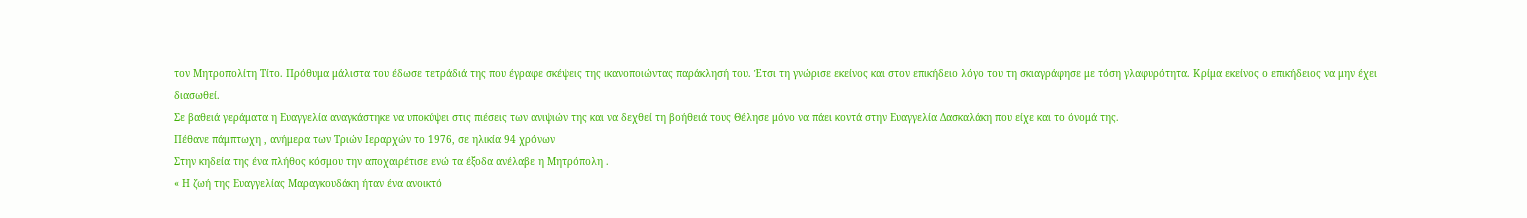τον Μητροπολίτη Τίτο. Πρόθυμα μάλιστα του έδωσε τετράδιά της που έγραφε σκέψεις της ικανοποιώντας παράκλησή του. Έτσι τη γνώρισε εκείνος και στον επικήδειο λόγο του τη σκιαγράφησε με τόση γλαφυρότητα. Κρίμα εκείνος ο επικήδειος να μην έχει διασωθεί.
Σε βαθειά γεράματα η Ευαγγελία αναγκάστηκε να υποκύψει στις πιέσεις των ανιψιών της και να δεχθεί τη βοήθειά τους Θέλησε μόνο να πάει κοντά στην Ευαγγελία Δασκαλάκη που είχε και το όνομά της.
Πέθανε πάμπτωχη , ανήμερα των Τριών Ιεραρχών το 1976, σε ηλικία 94 χρόνων
Στην κηδεία της ένα πλήθος κόσμου την αποχαιρέτισε ενώ τα έξοδα ανέλαβε η Μητρόπολη .
« Η ζωή της Ευαγγελίας Μαραγκουδάκη ήταν ένα ανοικτό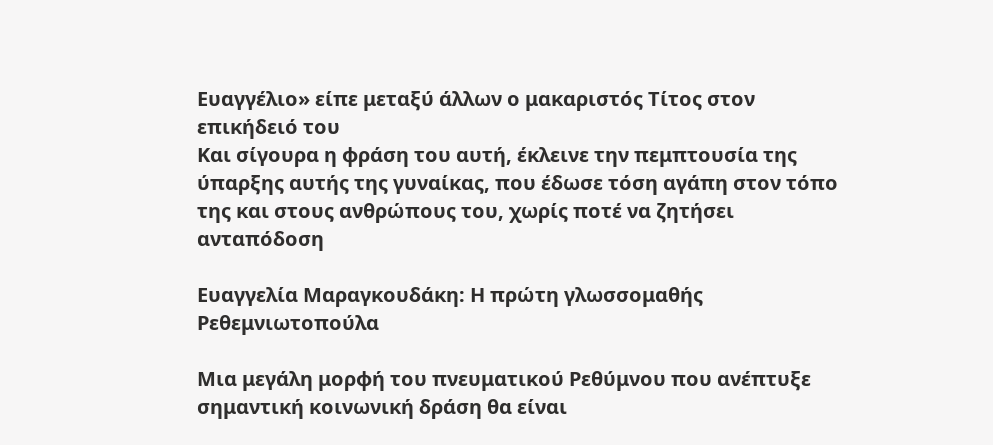Ευαγγέλιο» είπε μεταξύ άλλων ο μακαριστός Τίτος στον επικήδειό του
Και σίγουρα η φράση του αυτή, έκλεινε την πεμπτουσία της ύπαρξης αυτής της γυναίκας, που έδωσε τόση αγάπη στον τόπο της και στους ανθρώπους του, χωρίς ποτέ να ζητήσει ανταπόδοση

Ευαγγελία Μαραγκουδάκη: Η πρώτη γλωσσομαθής Ρεθεμνιωτοπούλα

Μια μεγάλη μορφή του πνευματικού Ρεθύμνου που ανέπτυξε σημαντική κοινωνική δράση θα είναι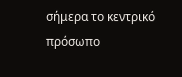σήμερα το κεντρικό πρόσωπο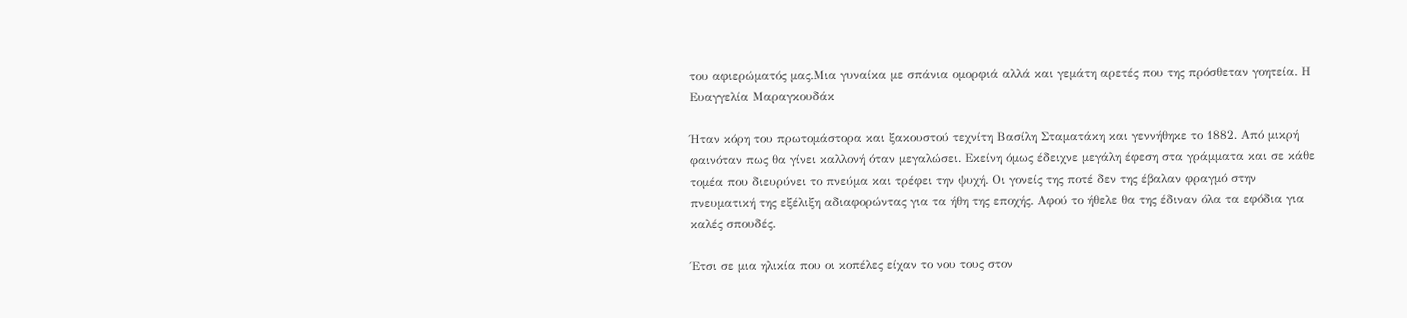του αφιερώματός μας.Μια γυναίκα με σπάνια ομορφιά αλλά και γεμάτη αρετές που της πρόσθεταν γοητεία. Η Ευαγγελία Μαραγκουδάκ

Ήταν κόρη του πρωτομάστορα και ξακουστού τεχνίτη Βασίλη Σταματάκη και γεννήθηκε το 1882. Από μικρή φαινόταν πως θα γίνει καλλονή όταν μεγαλώσει. Εκείνη όμως έδειχνε μεγάλη έφεση στα γράμματα και σε κάθε τομέα που διευρύνει το πνεύμα και τρέφει την ψυχή. Οι γονείς της ποτέ δεν της έβαλαν φραγμό στην πνευματική της εξέλιξη αδιαφορώντας για τα ήθη της εποχής. Αφού το ήθελε θα της έδιναν όλα τα εφόδια για καλές σπουδές.

Έτσι σε μια ηλικία που οι κοπέλες είχαν το νου τους στον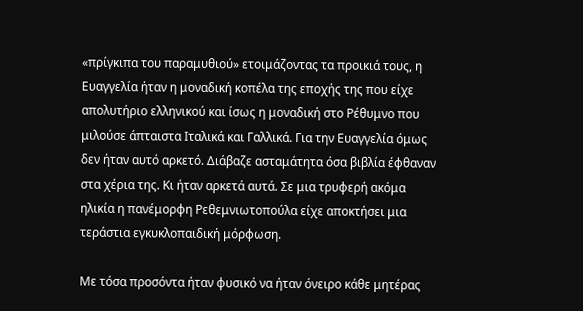«πρίγκιπα του παραμυθιού» ετοιμάζοντας τα προικιά τους, η Ευαγγελία ήταν η μοναδική κοπέλα της εποχής της που είχε απολυτήριο ελληνικού και ίσως η μοναδική στο Ρέθυμνο που μιλούσε άπταιστα Ιταλικά και Γαλλικά. Για την Ευαγγελία όμως δεν ήταν αυτό αρκετό. Διάβαζε ασταμάτητα όσα βιβλία έφθαναν στα χέρια της. Κι ήταν αρκετά αυτά. Σε μια τρυφερή ακόμα ηλικία η πανέμορφη Ρεθεμνιωτοπούλα είχε αποκτήσει μια τεράστια εγκυκλοπαιδική μόρφωση.

Με τόσα προσόντα ήταν φυσικό να ήταν όνειρο κάθε μητέρας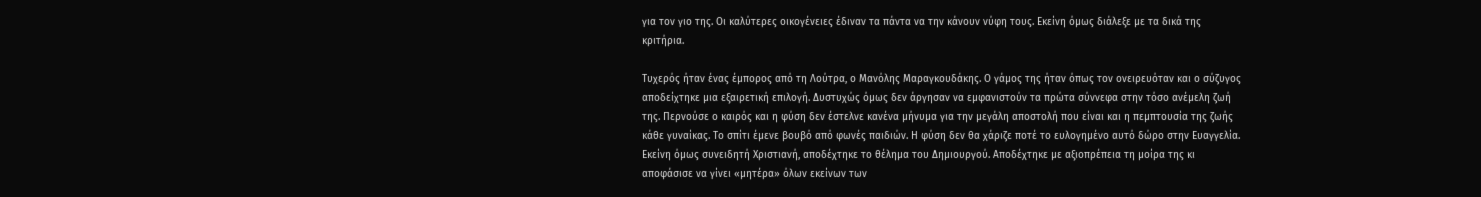για τον γιο της. Οι καλύτερες οικογένειες έδιναν τα πάντα να την κάνουν νύφη τους. Εκείνη όμως διάλεξε με τα δικά της κριτήρια.

Τυχερός ήταν ένας έμπορος από τη Λούτρα, ο Μανόλης Μαραγκουδάκης. Ο γάμος της ήταν όπως τον ονειρευόταν και ο σύζυγος αποδείχτηκε μια εξαιρετική επιλογή. Δυστυχώς όμως δεν άργησαν να εμφανιστούν τα πρώτα σύννεφα στην τόσο ανέμελη ζωή της. Περνούσε ο καιρός και η φύση δεν έστελνε κανένα μήνυμα για την μεγάλη αποστολή που είναι και η πεμπτουσία της ζωής κάθε γυναίκας. Το σπίτι έμενε βουβό από φωνές παιδιών. Η φύση δεν θα χάριζε ποτέ το ευλογημένο αυτό δώρο στην Ευαγγελία. Εκείνη όμως συνειδητή Χριστιανή, αποδέχτηκε το θέλημα του Δημιουργού. Αποδέχτηκε με αξιοπρέπεια τη μοίρα της κι αποφάσισε να γίνει «μητέρα» όλων εκείνων των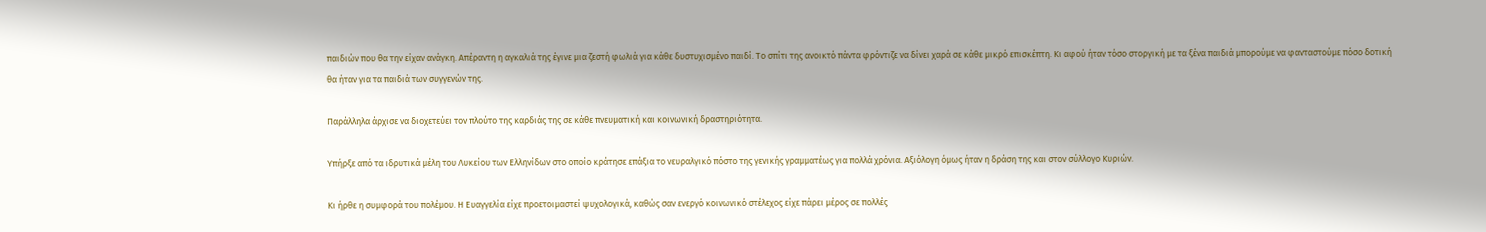παιδιών που θα την είχαν ανάγκη. Απέραντη η αγκαλιά της έγινε μια ζεστή φωλιά για κάθε δυστυχισμένο παιδί. Το σπίτι της ανοικτό πάντα φρόντιζε να δίνει χαρά σε κάθε μικρό επισκέπτη. Κι αφού ήταν τόσο στοργική με τα ξένα παιδιά μπορούμε να φανταστούμε πόσο δοτική θα ήταν για τα παιδιά των συγγενών της.

Παράλληλα άρχισε να διοχετεύει τον πλούτο της καρδιάς της σε κάθε πνευματική και κοινωνική δραστηριότητα.

Υπήρξε από τα ιδρυτικά μέλη του Λυκείου των Ελληνίδων στο οποίο κράτησε επάξια το νευραλγικό πόστο της γενικής γραμματέως για πολλά χρόνια. Αξιόλογη όμως ήταν η δράση της και στον σύλλογο Κυριών.

Κι ήρθε η συμφορά του πολέμου. Η Ευαγγελία είχε προετοιμαστεί ψυχολογικά, καθώς σαν ενεργό κοινωνικό στέλεχος είχε πάρει μέρος σε πολλές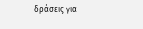δράσεις για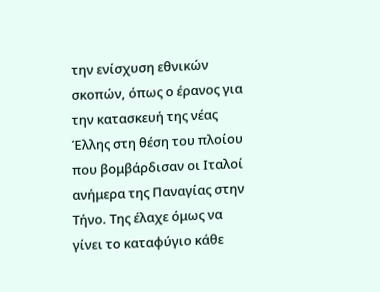την ενίσχυση εθνικών σκοπών, όπως ο έρανος για την κατασκευή της νέας Έλλης στη θέση του πλοίου που βομβάρδισαν οι Ιταλοί ανήμερα της Παναγίας στην Τήνο. Της έλαχε όμως να γίνει το καταφύγιο κάθε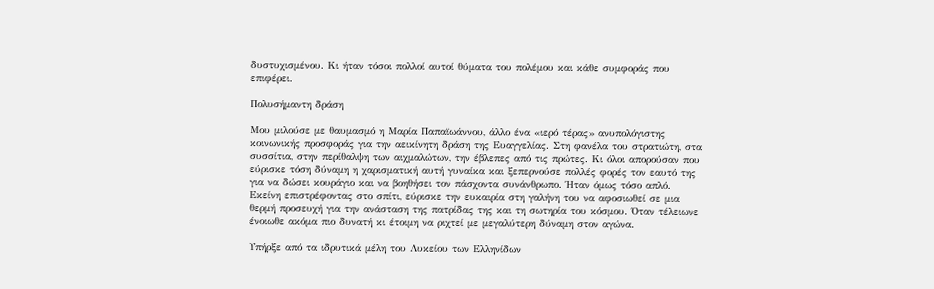δυστυχισμένου. Κι ήταν τόσοι πολλοί αυτοί θύματα του πολέμου και κάθε συμφοράς που επιφέρει.

Πολυσήμαντη δράση

Μου μιλούσε με θαυμασμό η Μαρία Παπαϊωάννου, άλλο ένα «ιερό τέρας» ανυπολόγιστης κοινωνικής προσφοράς για την αεικίνητη δράση της Ευαγγελίας. Στη φανέλα του στρατιώτη, στα συσσίτια, στην περίθαλψη των αιχμαλώτων, την έβλεπες από τις πρώτες. Κι όλοι απορούσαν που εύρισκε τόση δύναμη η χαρισματική αυτή γυναίκα και ξεπερνούσε πολλές φορές τον εαυτό της για να δώσει κουράγιο και να βοηθήσει τον πάσχοντα συνάνθρωπο. Ήταν όμως τόσο απλό. Εκείνη επιστρέφοντας στο σπίτι, εύρισκε την ευκαιρία στη γαλήνη του να αφοσιωθεί σε μια θερμή προσευχή για την ανάσταση της πατρίδας της και τη σωτηρία του κόσμου. Όταν τέλειωνε ένοιωθε ακόμα πιο δυνατή κι έτοιμη να ριχτεί με μεγαλύτερη δύναμη στον αγώνα.

Υπήρξε από τα ιδρυτικά μέλη του Λυκείου των Ελληνίδων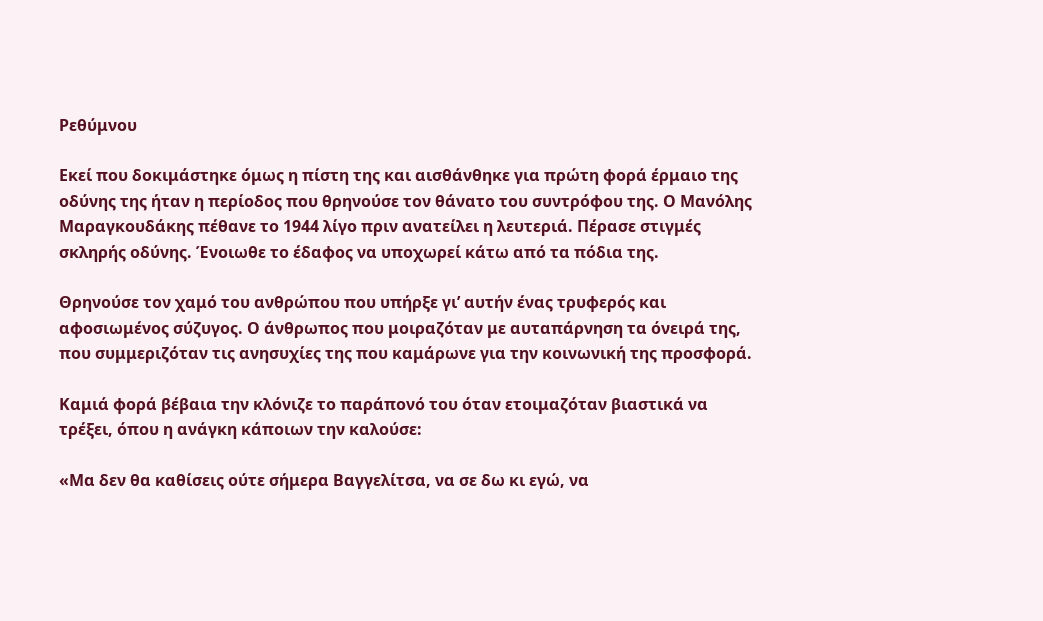Ρεθύμνου

Εκεί που δοκιμάστηκε όμως η πίστη της και αισθάνθηκε για πρώτη φορά έρμαιο της οδύνης της ήταν η περίοδος που θρηνούσε τον θάνατο του συντρόφου της. Ο Μανόλης Μαραγκουδάκης πέθανε το 1944 λίγο πριν ανατείλει η λευτεριά. Πέρασε στιγμές σκληρής οδύνης. Ένοιωθε το έδαφος να υποχωρεί κάτω από τα πόδια της.

Θρηνούσε τον χαμό του ανθρώπου που υπήρξε γι’ αυτήν ένας τρυφερός και αφοσιωμένος σύζυγος. Ο άνθρωπος που μοιραζόταν με αυταπάρνηση τα όνειρά της, που συμμεριζόταν τις ανησυχίες της που καμάρωνε για την κοινωνική της προσφορά.

Καμιά φορά βέβαια την κλόνιζε το παράπονό του όταν ετοιμαζόταν βιαστικά να τρέξει, όπου η ανάγκη κάποιων την καλούσε:

«Μα δεν θα καθίσεις ούτε σήμερα Βαγγελίτσα, να σε δω κι εγώ, να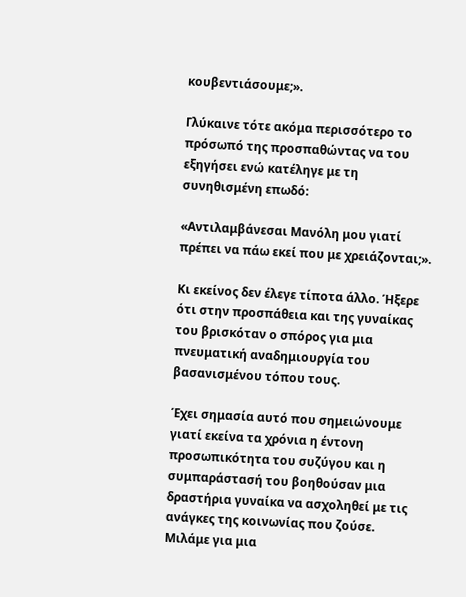κουβεντιάσουμε;».

Γλύκαινε τότε ακόμα περισσότερο το πρόσωπό της προσπαθώντας να του εξηγήσει ενώ κατέληγε με τη συνηθισμένη επωδό:

«Αντιλαμβάνεσαι Μανόλη μου γιατί πρέπει να πάω εκεί που με χρειάζονται;».

Κι εκείνος δεν έλεγε τίποτα άλλο. Ήξερε ότι στην προσπάθεια και της γυναίκας του βρισκόταν ο σπόρος για μια πνευματική αναδημιουργία του βασανισμένου τόπου τους.

Έχει σημασία αυτό που σημειώνουμε γιατί εκείνα τα χρόνια η έντονη προσωπικότητα του συζύγου και η συμπαράστασή του βοηθούσαν μια δραστήρια γυναίκα να ασχοληθεί με τις ανάγκες της κοινωνίας που ζούσε. Μιλάμε για μια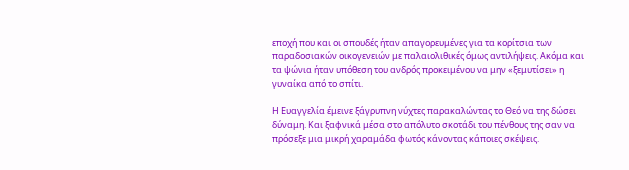εποχή που και οι σπουδές ήταν απαγορευμένες για τα κορίτσια των παραδοσιακών οικογενειών με παλαιολιθικές όμως αντιλήψεις. Ακόμα και τα ψώνια ήταν υπόθεση του ανδρός προκειμένου να μην «ξεμυτίσει» η γυναίκα από το σπίτι.

Η Ευαγγελία έμεινε ξάγρυπνη νύχτες παρακαλώντας το Θεό να της δώσει δύναμη. Και ξαφνικά μέσα στο απόλυτο σκοτάδι του πένθους της σαν να πρόσεξε μια μικρή χαραμάδα φωτός κάνοντας κάποιες σκέψεις.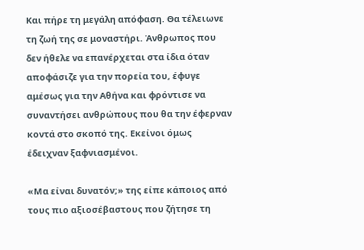Και πήρε τη μεγάλη απόφαση. Θα τέλειωνε τη ζωή της σε μοναστήρι. Άνθρωπος που δεν ήθελε να επανέρχεται στα ίδια όταν αποφάσιζε για την πορεία του, έφυγε αμέσως για την Αθήνα και φρόντισε να συναντήσει ανθρώπους που θα την έφερναν κοντά στο σκοπό της. Εκείνοι όμως έδειχναν ξαφνιασμένοι.

«Μα είναι δυνατόν;» της είπε κάποιος από τους πιο αξιοσέβαστους που ζήτησε τη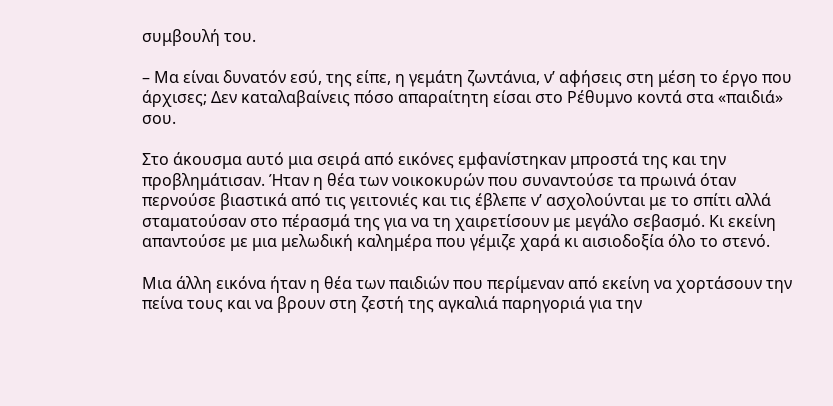συμβουλή του.

– Μα είναι δυνατόν εσύ, της είπε, η γεμάτη ζωντάνια, ν’ αφήσεις στη μέση το έργο που άρχισες; Δεν καταλαβαίνεις πόσο απαραίτητη είσαι στο Ρέθυμνο κοντά στα «παιδιά» σου.

Στο άκουσμα αυτό μια σειρά από εικόνες εμφανίστηκαν μπροστά της και την προβλημάτισαν. Ήταν η θέα των νοικοκυρών που συναντούσε τα πρωινά όταν περνούσε βιαστικά από τις γειτονιές και τις έβλεπε ν’ ασχολούνται με το σπίτι αλλά σταματούσαν στο πέρασμά της για να τη χαιρετίσουν με μεγάλο σεβασμό. Κι εκείνη απαντούσε με μια μελωδική καλημέρα που γέμιζε χαρά κι αισιοδοξία όλο το στενό.

Μια άλλη εικόνα ήταν η θέα των παιδιών που περίμεναν από εκείνη να χορτάσουν την πείνα τους και να βρουν στη ζεστή της αγκαλιά παρηγοριά για την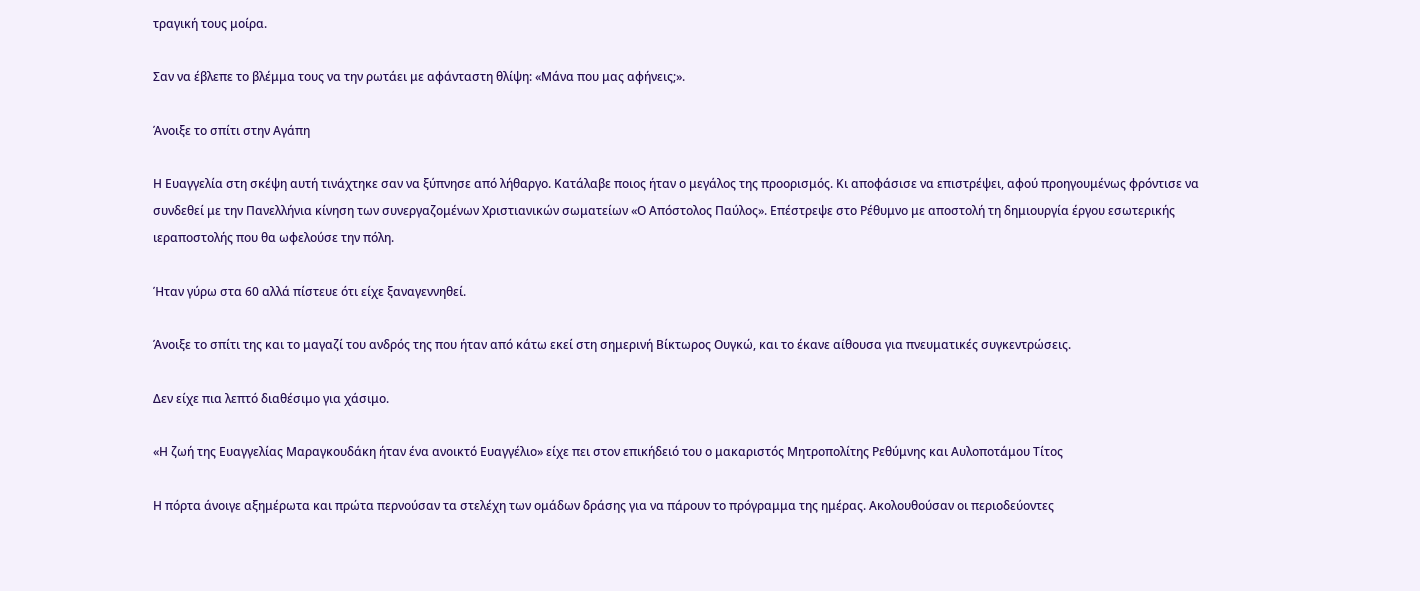τραγική τους μοίρα.

Σαν να έβλεπε το βλέμμα τους να την ρωτάει με αφάνταστη θλίψη: «Μάνα που μας αφήνεις;».

Άνοιξε το σπίτι στην Αγάπη

Η Ευαγγελία στη σκέψη αυτή τινάχτηκε σαν να ξύπνησε από λήθαργο. Κατάλαβε ποιος ήταν ο μεγάλος της προορισμός. Κι αποφάσισε να επιστρέψει, αφού προηγουμένως φρόντισε να συνδεθεί με την Πανελλήνια κίνηση των συνεργαζομένων Χριστιανικών σωματείων «Ο Απόστολος Παύλος». Επέστρεψε στο Ρέθυμνο με αποστολή τη δημιουργία έργου εσωτερικής ιεραποστολής που θα ωφελούσε την πόλη.

Ήταν γύρω στα 60 αλλά πίστευε ότι είχε ξαναγεννηθεί.

Άνοιξε το σπίτι της και το μαγαζί του ανδρός της που ήταν από κάτω εκεί στη σημερινή Βίκτωρος Ουγκώ, και το έκανε αίθουσα για πνευματικές συγκεντρώσεις.

Δεν είχε πια λεπτό διαθέσιμο για χάσιμο.

«Η ζωή της Ευαγγελίας Μαραγκουδάκη ήταν ένα ανοικτό Ευαγγέλιο» είχε πει στον επικήδειό του ο μακαριστός Μητροπολίτης Ρεθύμνης και Αυλοποτάμου Τίτος

Η πόρτα άνοιγε αξημέρωτα και πρώτα περνούσαν τα στελέχη των ομάδων δράσης για να πάρουν το πρόγραμμα της ημέρας. Ακολουθούσαν οι περιοδεύοντες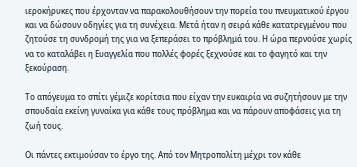ιεροκήρυκες που έρχονταν να παρακολουθήσουν την πορεία του πνευματικού έργου και να δώσουν οδηγίες για τη συνέχεια. Μετά ήταν η σειρά κάθε κατατρεγμένου που ζητούσε τη συνδρομή της για να ξεπεράσει το πρόβλημά του. Η ώρα περνούσε χωρίς να το καταλάβει η Ευαγγελία που πολλές φορές ξεχνούσε και το φαγητό και την ξεκούραση.

Το απόγευμα το σπίτι γέμιζε κορίτσια που είχαν την ευκαιρία να συζητήσουν με την σπουδαία εκείνη γυναίκα για κάθε τους πρόβλημα και να πάρουν αποφάσεις για τη ζωή τους.

Οι πάντες εκτιμούσαν το έργο της. Από τον Μητροπολίτη μέχρι τον κάθε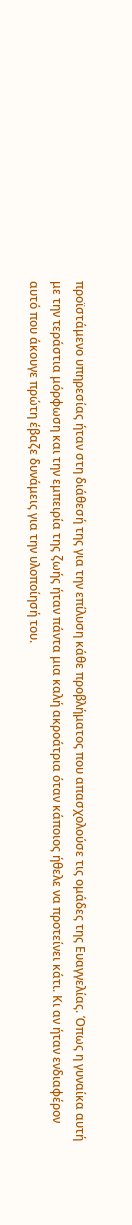προϊστάμενο υπηρεσίας ήταν στη διάθεσή της για την επίλυση κάθε προβλήματος που απασχολούσε τις ομάδες της Ευαγγελίας. Όπως η γυναίκα αυτή με την τεράστια μόρφωση και την εμπειρία της ζωής ήταν πάντα μια καλή ακροάτρια όταν κάποιος ήθελε να προτείνει κάτι. Κι αν ήταν ενδιαφέρον αυτό που άκουγε πρώτη έβαζε δυνάμεις για την υλοποίησή του.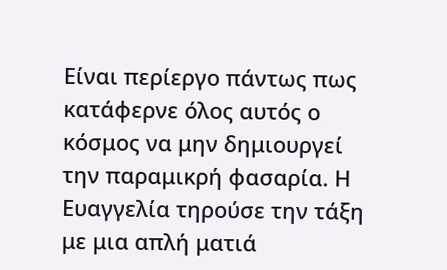Είναι περίεργο πάντως πως κατάφερνε όλος αυτός ο κόσμος να μην δημιουργεί την παραμικρή φασαρία. Η Ευαγγελία τηρούσε την τάξη με μια απλή ματιά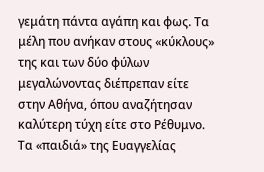γεμάτη πάντα αγάπη και φως. Τα μέλη που ανήκαν στους «κύκλους» της και των δύο φύλων μεγαλώνοντας διέπρεπαν είτε στην Αθήνα, όπου αναζήτησαν καλύτερη τύχη είτε στο Ρέθυμνο. Τα «παιδιά» της Ευαγγελίας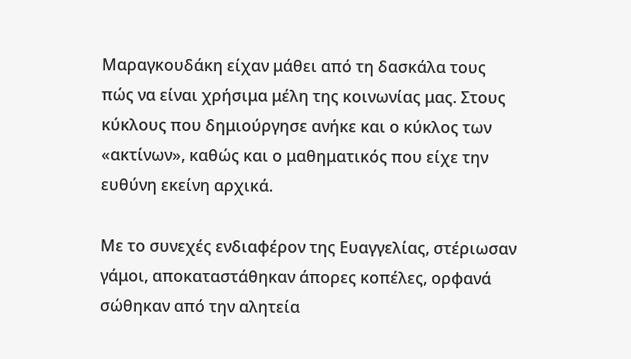Μαραγκουδάκη είχαν μάθει από τη δασκάλα τους πώς να είναι χρήσιμα μέλη της κοινωνίας μας. Στους κύκλους που δημιούργησε ανήκε και ο κύκλος των «ακτίνων», καθώς και ο μαθηματικός που είχε την ευθύνη εκείνη αρχικά.

Με το συνεχές ενδιαφέρον της Ευαγγελίας, στέριωσαν γάμοι, αποκαταστάθηκαν άπορες κοπέλες, ορφανά σώθηκαν από την αλητεία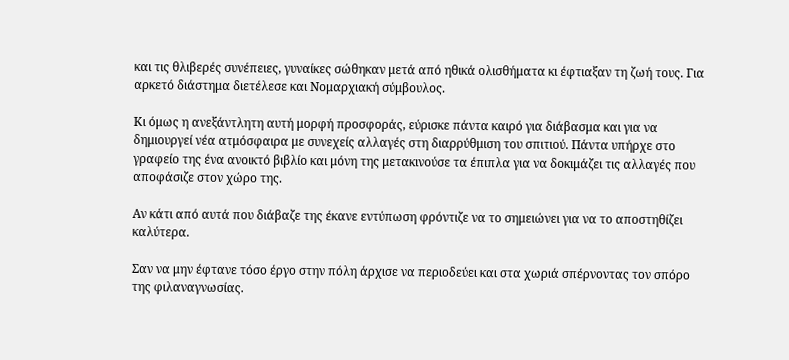και τις θλιβερές συνέπειες, γυναίκες σώθηκαν μετά από ηθικά ολισθήματα κι έφτιαξαν τη ζωή τους. Για αρκετό διάστημα διετέλεσε και Νομαρχιακή σύμβουλος.

Κι όμως η ανεξάντλητη αυτή μορφή προσφοράς, εύρισκε πάντα καιρό για διάβασμα και για να δημιουργεί νέα ατμόσφαιρα με συνεχείς αλλαγές στη διαρρύθμιση του σπιτιού. Πάντα υπήρχε στο γραφείο της ένα ανοικτό βιβλίο και μόνη της μετακινούσε τα έπιπλα για να δοκιμάζει τις αλλαγές που αποφάσιζε στον χώρο της.

Αν κάτι από αυτά που διάβαζε της έκανε εντύπωση φρόντιζε να το σημειώνει για να το αποστηθίζει καλύτερα.

Σαν να μην έφτανε τόσο έργο στην πόλη άρχισε να περιοδεύει και στα χωριά σπέρνοντας τον σπόρο της φιλαναγνωσίας.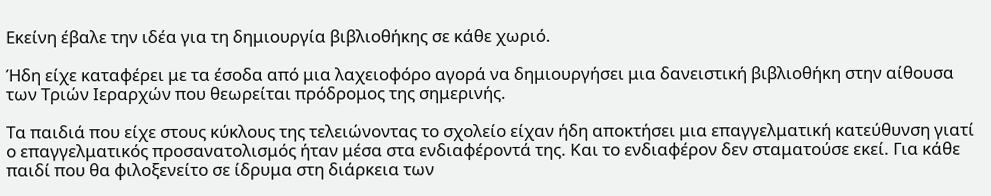Εκείνη έβαλε την ιδέα για τη δημιουργία βιβλιοθήκης σε κάθε χωριό.

Ήδη είχε καταφέρει με τα έσοδα από μια λαχειοφόρο αγορά να δημιουργήσει μια δανειστική βιβλιοθήκη στην αίθουσα των Τριών Ιεραρχών που θεωρείται πρόδρομος της σημερινής.

Τα παιδιά που είχε στους κύκλους της τελειώνοντας το σχολείο είχαν ήδη αποκτήσει μια επαγγελματική κατεύθυνση γιατί ο επαγγελματικός προσανατολισμός ήταν μέσα στα ενδιαφέροντά της. Και το ενδιαφέρον δεν σταματούσε εκεί. Για κάθε παιδί που θα φιλοξενείτο σε ίδρυμα στη διάρκεια των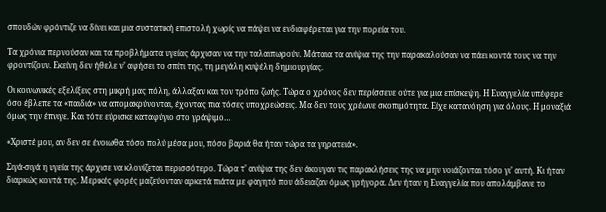σπουδών φρόντιζε να δίνει και μια συστατική επιστολή χωρίς να πάψει να ενδιαφέρεται για την πορεία του.

Τα χρόνια περνούσαν και τα προβλήματα υγείας άρχισαν να την ταλαιπωρούν. Μάταια τα ανίψια της την παρακαλούσαν να πάει κοντά τους να την φροντίζουν. Εκείνη δεν ήθελε ν’ αφήσει το σπίτι της, τη μεγάλη κυψέλη δημιουργίας.

Οι κοινωνικές εξελίξεις στη μικρή μας πόλη, άλλαξαν και τον τρόπο ζωής. Τώρα ο χρόνος δεν περίσσευε ούτε για μια επίσκεψη. Η Ευαγγελία υπέφερε όσο έβλεπε τα «παιδιά» να απομακρύνονται, έχοντας πια τόσες υποχρεώσεις. Μα δεν τους χρέωνε σκοπιμότητα. Είχε κατανόηση για όλους. Η μοναξιά όμως την έπνιγε. Και τότε εύρισκε καταφύγιο στο γράψιμο…

«Χριστέ μου, αν δεν σε ένοιωθα τόσο πολύ μέσα μου, πόσο βαριά θα ήταν τώρα τα γηρατειά».

Σιγά-σιγά η υγεία της άρχισε να κλονίζεται περισσότερο. Τώρα τ’ ανίψια της δεν άκουγαν τις παρακλήσεις της να μην νοιάζονται τόσο γι’ αυτή. Κι ήταν διαρκώς κοντά της. Μερικές φορές μαζεύονταν αρκετά πιάτα με φαγητό που άδειαζαν όμως γρήγορα. Δεν ήταν η Ευαγγελία που απολάμβανε το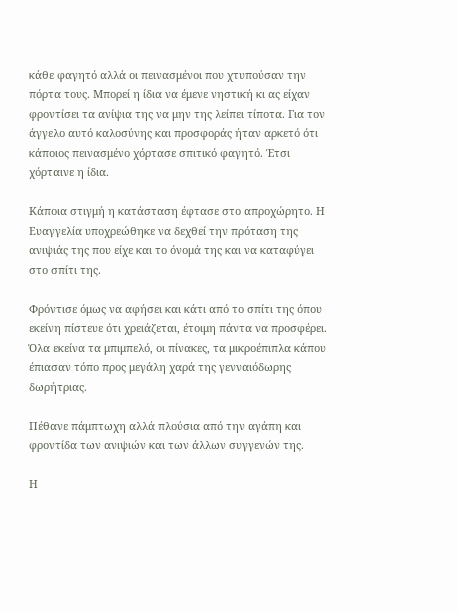κάθε φαγητό αλλά οι πεινασμένοι που χτυπούσαν την πόρτα τους. Μπορεί η ίδια να έμενε νηστική κι ας είχαν φροντίσει τα ανίψια της να μην της λείπει τίποτα. Για τον άγγελο αυτό καλοσύνης και προσφοράς ήταν αρκετό ότι κάποιος πεινασμένο χόρτασε σπιτικό φαγητό. Έτσι χόρταινε η ίδια.

Κάποια στιγμή η κατάσταση έφτασε στο απροχώρητο. Η Ευαγγελία υποχρεώθηκε να δεχθεί την πρόταση της ανιψιάς της που είχε και το όνομά της και να καταφύγει στο σπίτι της.

Φρόντισε όμως να αφήσει και κάτι από το σπίτι της όπου εκείνη πίστευε ότι χρειάζεται, έτοιμη πάντα να προσφέρει. Όλα εκείνα τα μπιμπελό, οι πίνακες, τα μικροέπιπλα κάπου έπιασαν τόπο προς μεγάλη χαρά της γενναιόδωρης δωρήτριας.

Πέθανε πάμπτωχη αλλά πλούσια από την αγάπη και φροντίδα των ανιψιών και των άλλων συγγενών της.

Η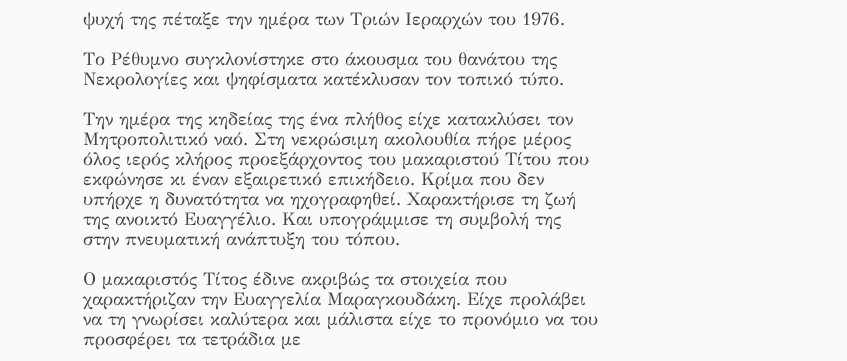ψυχή της πέταξε την ημέρα των Τριών Ιεραρχών του 1976.

Το Ρέθυμνο συγκλονίστηκε στο άκουσμα του θανάτου της Νεκρολογίες και ψηφίσματα κατέκλυσαν τον τοπικό τύπο.

Την ημέρα της κηδείας της ένα πλήθος είχε κατακλύσει τον Μητροπολιτικό ναό. Στη νεκρώσιμη ακολουθία πήρε μέρος όλος ιερός κλήρος προεξάρχοντος του μακαριστού Τίτου που εκφώνησε κι έναν εξαιρετικό επικήδειο. Κρίμα που δεν υπήρχε η δυνατότητα να ηχογραφηθεί. Χαρακτήρισε τη ζωή της ανοικτό Ευαγγέλιο. Και υπογράμμισε τη συμβολή της στην πνευματική ανάπτυξη του τόπου.

Ο μακαριστός Τίτος έδινε ακριβώς τα στοιχεία που χαρακτήριζαν την Ευαγγελία Μαραγκουδάκη. Είχε προλάβει να τη γνωρίσει καλύτερα και μάλιστα είχε το προνόμιο να του προσφέρει τα τετράδια με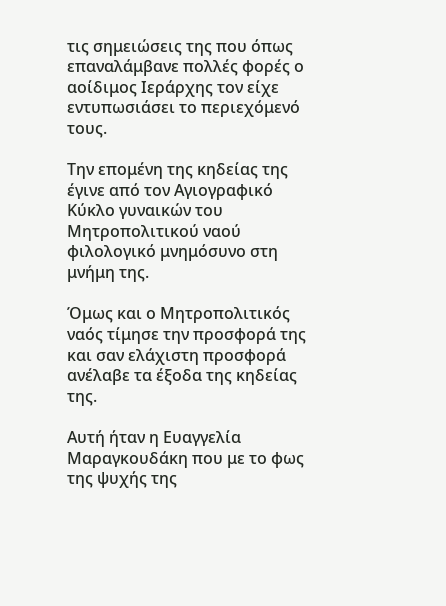τις σημειώσεις της που όπως επαναλάμβανε πολλές φορές ο αοίδιμος Ιεράρχης τον είχε εντυπωσιάσει το περιεχόμενό τους.

Την επομένη της κηδείας της έγινε από τον Αγιογραφικό Κύκλο γυναικών του Μητροπολιτικού ναού φιλολογικό μνημόσυνο στη μνήμη της.

Όμως και ο Μητροπολιτικός ναός τίμησε την προσφορά της και σαν ελάχιστη προσφορά ανέλαβε τα έξοδα της κηδείας της.

Αυτή ήταν η Ευαγγελία Μαραγκουδάκη που με το φως της ψυχής της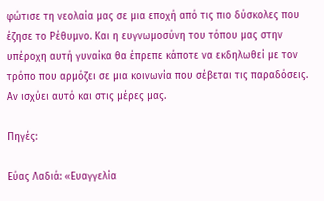φώτισε τη νεολαία μας σε μια εποχή από τις πιο δύσκολες που έζησε το Ρέθυμνο. Και η ευγνωμοσύνη του τόπου μας στην υπέροχη αυτή γυναίκα θα έπρεπε κάποτε να εκδηλωθεί με τον τρόπο που αρμόζει σε μια κοινωνία που σέβεται τις παραδόσεις. Αν ισχύει αυτό και στις μέρες μας.

Πηγές:

Εύας Λαδιά: «Ευαγγελία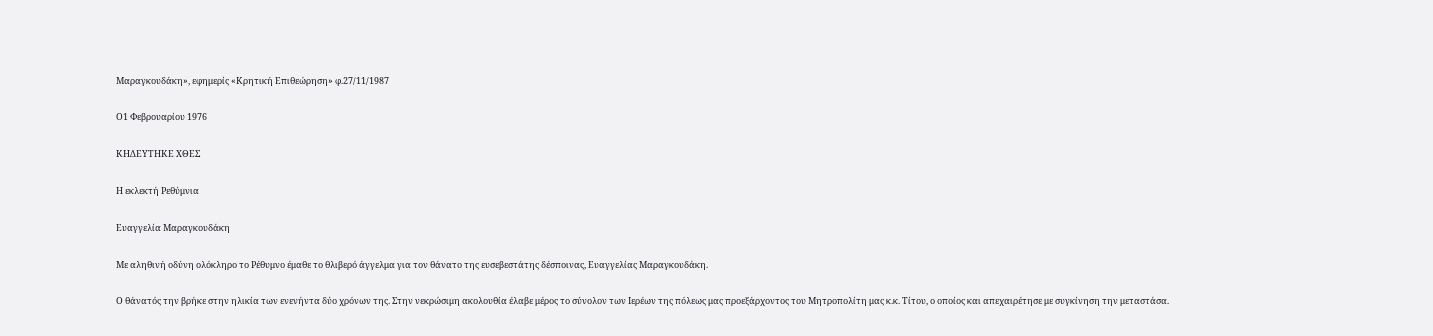Μαραγκουδάκη», εφημερίς «Κρητική Επιθεώρηση» φ.27/11/1987

Ο1 Φεβρουαρίου 1976

ΚΗΔΕΥΤΗΚΕ ΧΘΕΣ

Η εκλεκτή Ρεθύμνια

Ευαγγελία Μαραγκουδάκη

Με αληθινή οδύνη ολόκληρο το Ρέθυμνο έμαθε το θλιβερό άγγελμα για τον θάνατο της ευσεβεστάτης δέσποινας, Ευαγγελίας Μαραγκουδάκη.

Ο θάνατός την βρήκε στην ηλικία των ενενήντα δύο χρόνων της. Στην νεκρώσιμη ακολουθία έλαβε μέρος το σύνολον των Ιερέων της πόλεως μας προεξάρχοντος του Μητροπολίτη μας κ.κ. Τίτου, ο οποίος και απεχαιρέτησε με συγκίνηση την μεταστάσα.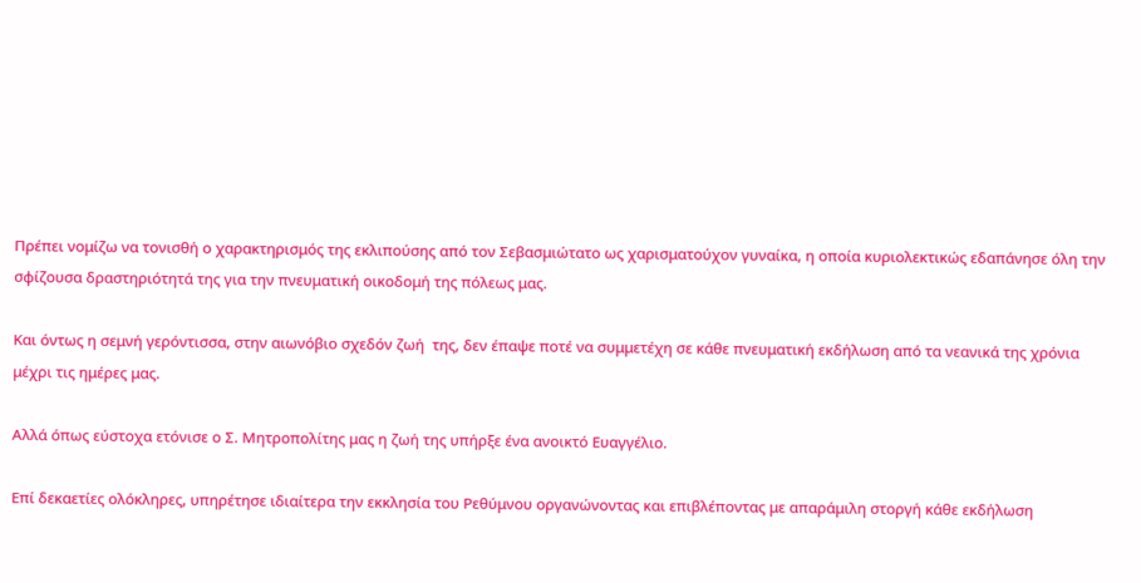Πρέπει νομίζω να τονισθή ο χαρακτηρισμός της εκλιπούσης από τον Σεβασμιώτατο ως χαρισματούχον γυναίκα, η οποία κυριολεκτικώς εδαπάνησε όλη την σφίζουσα δραστηριότητά της για την πνευματική οικοδομή της πόλεως μας.

Και όντως η σεμνή γερόντισσα, στην αιωνόβιο σχεδόν ζωή  της, δεν έπαψε ποτέ να συμμετέχη σε κάθε πνευματική εκδήλωση από τα νεανικά της χρόνια μέχρι τις ημέρες μας.

Αλλά όπως εύστοχα ετόνισε ο Σ. Μητροπολίτης μας η ζωή της υπήρξε ένα ανοικτό Ευαγγέλιο.

Επί δεκαετίες ολόκληρες, υπηρέτησε ιδιαίτερα την εκκλησία του Ρεθύμνου οργανώνοντας και επιβλέποντας με απαράμιλη στοργή κάθε εκδήλωση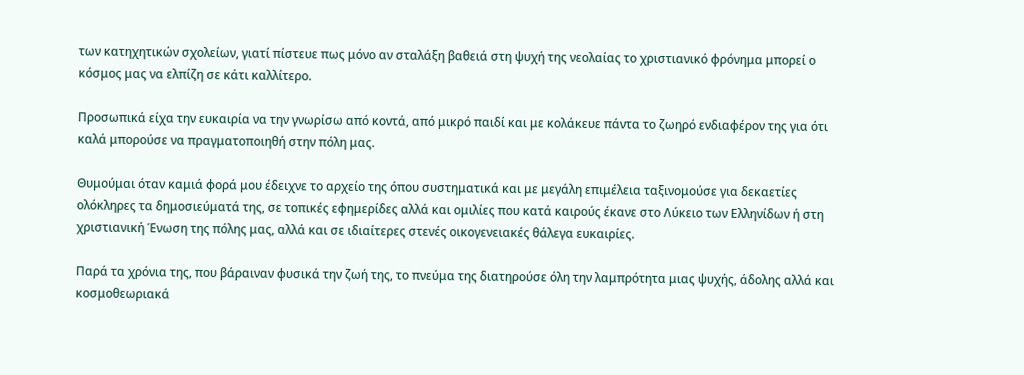των κατηχητικών σχολείων, γιατί πίστευε πως μόνο αν σταλάξη βαθειά στη ψυχή της νεολαίας το χριστιανικό φρόνημα μπορεί ο κόσμος μας να ελπίζη σε κάτι καλλίτερο.

Προσωπικά είχα την ευκαιρία να την γνωρίσω από κοντά, από μικρό παιδί και με κολάκευε πάντα το ζωηρό ενδιαφέρον της για ότι καλά μπορούσε να πραγματοποιηθή στην πόλη μας.

Θυμούμαι όταν καμιά φορά μου έδειχνε το αρχείο της όπου συστηματικά και με μεγάλη επιμέλεια ταξινομούσε για δεκαετίες ολόκληρες τα δημοσιεύματά της, σε τοπικές εφημερίδες αλλά και ομιλίες που κατά καιρούς έκανε στο Λύκειο των Ελληνίδων ή στη χριστιανική Ένωση της πόλης μας, αλλά και σε ιδιαίτερες στενές οικογενειακές θάλεγα ευκαιρίες.

Παρά τα χρόνια της, που βάραιναν φυσικά την ζωή της, το πνεύμα της διατηρούσε όλη την λαμπρότητα μιας ψυχής, άδολης αλλά και κοσμοθεωριακά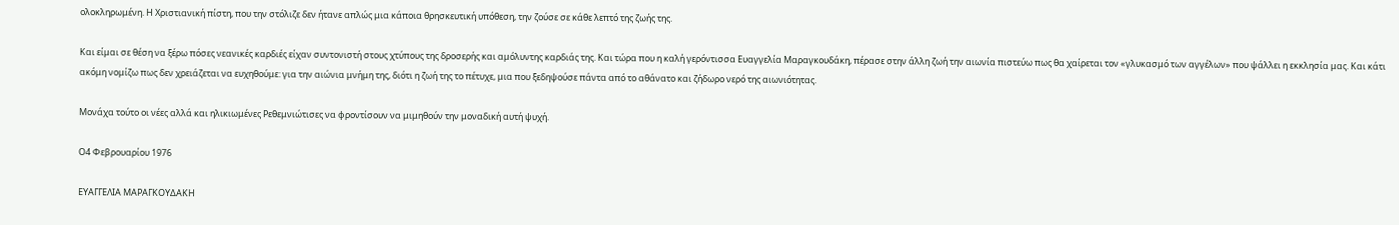ολοκληρωμένη. Η Χριστιανική πίστη, που την στόλιζε δεν ήτανε απλώς μια κάποια θρησκευτική υπόθεση, την ζούσε σε κάθε λεπτό της ζωής της.

Και είμαι σε θέση να ξέρω πόσες νεανικές καρδιές είχαν συντονιστή στους χτύπους της δροσερής και αμόλυντης καρδιάς της. Και τώρα που η καλή γερόντισσα Ευαγγελία Μαραγκουδάκη, πέρασε στην άλλη ζωή την αιωνία πιστεύω πως θα χαίρεται τον «γλυκασμό των αγγέλων» που ψάλλει η εκκλησία μας. Και κάτι ακόμη νομίζω πως δεν χρειάζεται να ευχηθούμε: για την αιώνια μνήμη της, διότι η ζωή της το πέτυχε, μια που ξεδηψούσε πάντα από το αθάνατο και ζήδωρο νερό της αιωνιότητας.

Μονάχα τούτο οι νέες αλλά και ηλικιωμένες Ρεθεμνιώτισες να φροντίσουν να μιμηθούν την μοναδική αυτή ψυχή.

Ο4 Φεβρουαρίου 1976

ΕΥΑΓΓΕΛΙΑ ΜΑΡΑΓΚΟΥΔΑΚΗ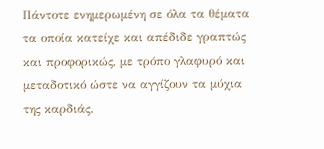Πάντοτε ενημερωμένη σε όλα τα θέματα τα οποία κατείχε και απέδιδε γραπτώς και προφορικώς, με τρόπο γλαφυρό και μεταδοτικό ώστε να αγγίζουν τα μύχια της καρδιάς.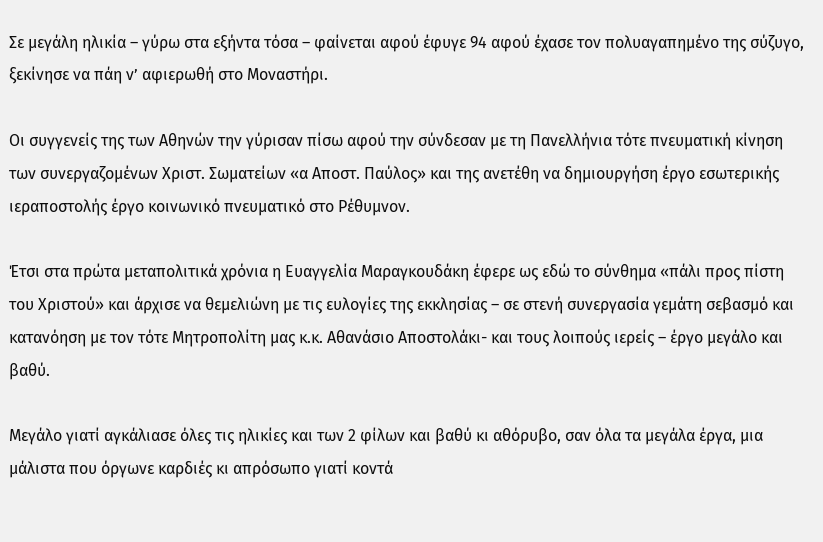Σε μεγάλη ηλικία – γύρω στα εξήντα τόσα – φαίνεται αφού έφυγε 94 αφού έχασε τον πολυαγαπημένο της σύζυγο, ξεκίνησε να πάη ν’ αφιερωθή στο Μοναστήρι.

Οι συγγενείς της των Αθηνών την γύρισαν πίσω αφού την σύνδεσαν με τη Πανελλήνια τότε πνευματική κίνηση των συνεργαζομένων Χριστ. Σωματείων «α Αποστ. Παύλος» και της ανετέθη να δημιουργήση έργο εσωτερικής ιεραποστολής έργο κοινωνικό πνευματικό στο Ρέθυμνον.

Έτσι στα πρώτα μεταπολιτικά χρόνια η Ευαγγελία Μαραγκουδάκη έφερε ως εδώ το σύνθημα «πάλι προς πίστη του Χριστού» και άρχισε να θεμελιώνη με τις ευλογίες της εκκλησίας – σε στενή συνεργασία γεμάτη σεβασμό και κατανόηση με τον τότε Μητροπολίτη μας κ.κ. Αθανάσιο Αποστολάκι- και τους λοιπούς ιερείς – έργο μεγάλο και βαθύ.

Μεγάλο γιατί αγκάλιασε όλες τις ηλικίες και των 2 φίλων και βαθύ κι αθόρυβο, σαν όλα τα μεγάλα έργα, μια μάλιστα που όργωνε καρδιές κι απρόσωπο γιατί κοντά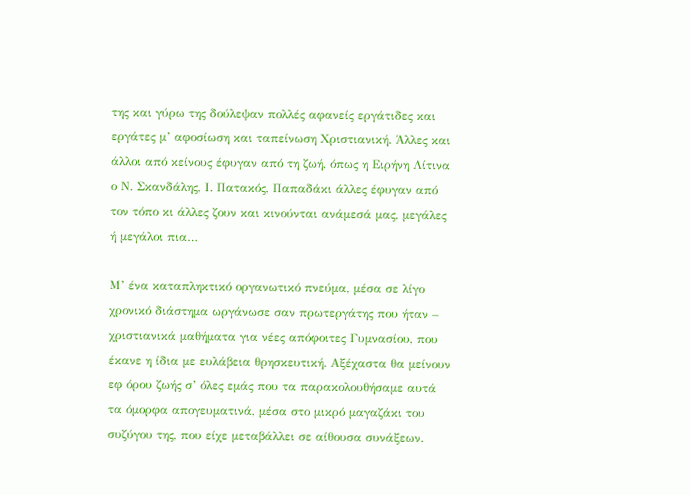της και γύρω της δούλεψαν πολλές αφανείς εργάτιδες και εργάτες μ’ αφοσίωση και ταπείνωση Χριστιανική. Άλλες και άλλοι από κείνους έφυγαν από τη ζωή, όπως η Ειρήνη Λίτινα ο Ν. Σκανδάλης, Ι. Πατακός, Παπαδάκι άλλες έφυγαν από τον τόπο κι άλλες ζουν και κινούνται ανάμεσά μας, μεγάλες ή μεγάλοι πια…

Μ’ ένα καταπληκτικό οργανωτικό πνεύμα, μέσα σε λίγο χρονικό διάστημα ωργάνωσε σαν πρωτεργάτης που ήταν – χριστιανικά μαθήματα για νέες απόφοιτες Γυμνασίου, που έκανε η ίδια με ευλάβεια θρησκευτική. Αξέχαστα θα μείνουν εφ όρου ζωής σ’ όλες εμάς που τα παρακολουθήσαμε αυτά τα όμορφα απογευματινά, μέσα στο μικρό μαγαζάκι του συζύγου της, που είχε μεταβάλλει σε αίθουσα συνάξεων.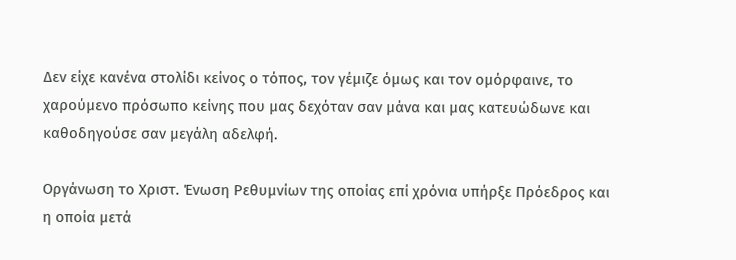Δεν είχε κανένα στολίδι κείνος ο τόπος, τον γέμιζε όμως και τον ομόρφαινε, το χαρούμενο πρόσωπο κείνης που μας δεχόταν σαν μάνα και μας κατευώδωνε και καθοδηγούσε σαν μεγάλη αδελφή.

Οργάνωση το Χριστ. Ένωση Ρεθυμνίων της οποίας επί χρόνια υπήρξε Πρόεδρος και η οποία μετά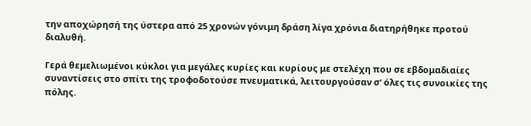την αποχώρησή της ύστερα από 25 χρονών γόνιμη δράση λίγα χρόνια διατηρήθηκε προτού διαλυθή.

Γερά θεμελιωμένοι κύκλοι για μεγάλες κυρίες και κυρίους με στελέχη που σε εβδομαδιαίες συναντίσεις στο σπίτι της τροφοδοτούσε πνευματικά, λειτουργούσαν σ’ όλες τις συνοικίες της πόλης.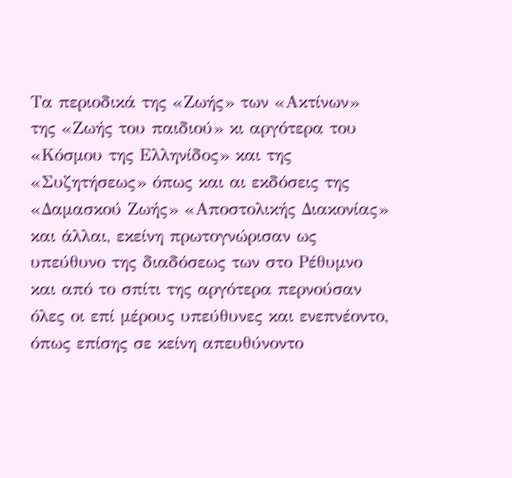Τα περιοδικά της «Ζωής» των «Ακτίνων» της «Ζωής του παιδιού» κι αργότερα του «Κόσμου της Ελληνίδος» και της «Συζητήσεως» όπως και αι εκδόσεις της «Δαμασκού Ζωής» «Αποστολικής Διακονίας» και άλλαι, εκείνη πρωτογνώρισαν ως υπεύθυνο της διαδόσεως των στο Ρέθυμνο και από το σπίτι της αργότερα περνούσαν όλες οι επί μέρους υπεύθυνες και ενεπνέοντο, όπως επίσης σε κείνη απευθύνοντο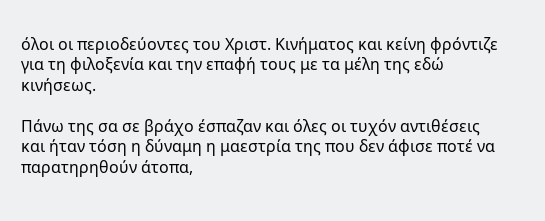όλοι οι περιοδεύοντες του Χριστ. Κινήματος και κείνη φρόντιζε για τη φιλοξενία και την επαφή τους με τα μέλη της εδώ κινήσεως.

Πάνω της σα σε βράχο έσπαζαν και όλες οι τυχόν αντιθέσεις και ήταν τόση η δύναμη η μαεστρία της που δεν άφισε ποτέ να παρατηρηθούν άτοπα,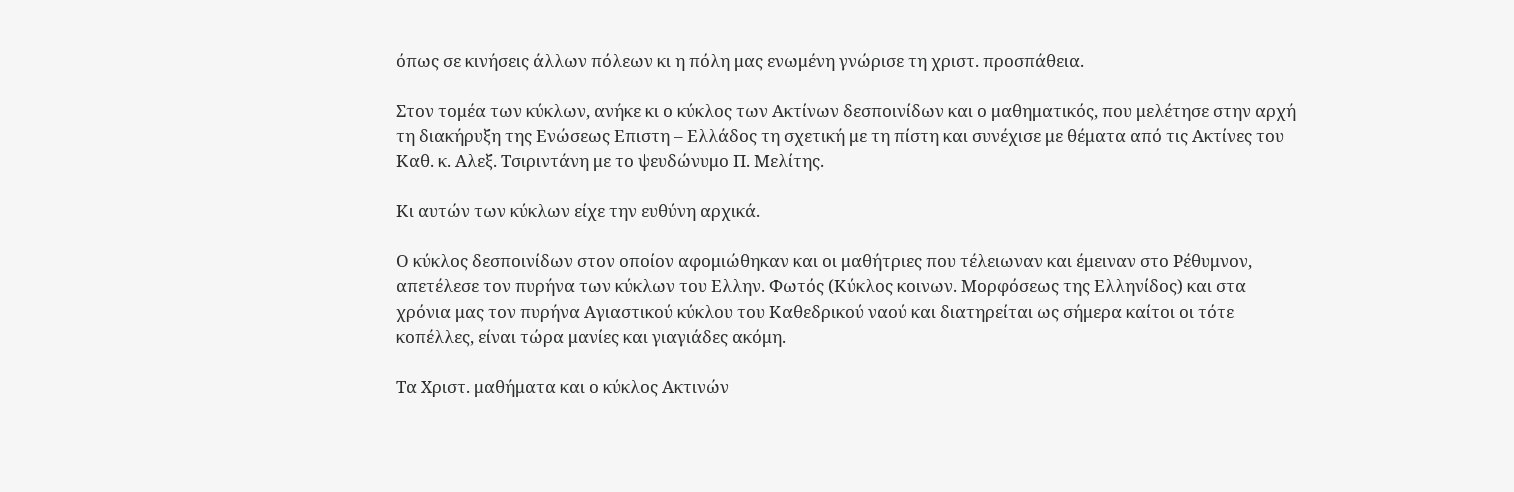όπως σε κινήσεις άλλων πόλεων κι η πόλη μας ενωμένη γνώρισε τη χριστ. προσπάθεια.

Στον τομέα των κύκλων, ανήκε κι ο κύκλος των Ακτίνων δεσποινίδων και ο μαθηματικός, που μελέτησε στην αρχή τη διακήρυξη της Ενώσεως Επιστη – Ελλάδος τη σχετική με τη πίστη και συνέχισε με θέματα από τις Ακτίνες του Καθ. κ. Αλεξ. Τσιριντάνη με το ψευδώνυμο Π. Μελίτης.

Κι αυτών των κύκλων είχε την ευθύνη αρχικά.

Ο κύκλος δεσποινίδων στον οποίον αφομιώθηκαν και οι μαθήτριες που τέλειωναν και έμειναν στο Ρέθυμνον, απετέλεσε τον πυρήνα των κύκλων του Ελλην. Φωτός (Κύκλος κοινων. Μορφόσεως της Ελληνίδος) και στα χρόνια μας τον πυρήνα Αγιαστικού κύκλου του Καθεδρικού ναού και διατηρείται ως σήμερα καίτοι οι τότε κοπέλλες, είναι τώρα μανίες και γιαγιάδες ακόμη.

Τα Χριστ. μαθήματα και ο κύκλος Ακτινών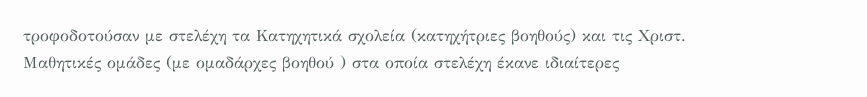τροφοδοτούσαν με στελέχη τα Κατηχητικά σχολεία (κατηχήτριες βοηθούς) και τις Χριστ. Μαθητικές ομάδες (με ομαδάρχες βοηθού ) στα οποία στελέχη έκανε ιδιαίτερες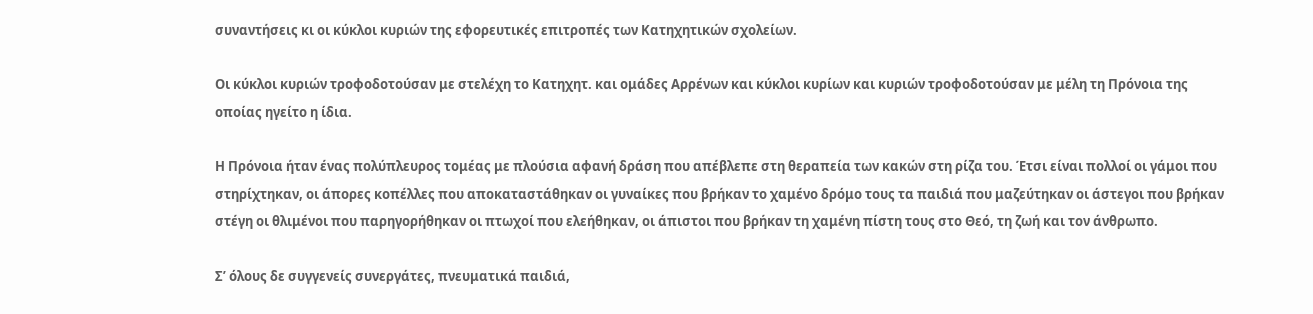συναντήσεις κι οι κύκλοι κυριών της εφορευτικές επιτροπές των Κατηχητικών σχολείων.

Οι κύκλοι κυριών τροφοδοτούσαν με στελέχη το Κατηχητ. και ομάδες Αρρένων και κύκλοι κυρίων και κυριών τροφοδοτούσαν με μέλη τη Πρόνοια της οποίας ηγείτο η ίδια.

Η Πρόνοια ήταν ένας πολύπλευρος τομέας με πλούσια αφανή δράση που απέβλεπε στη θεραπεία των κακών στη ρίζα του. Έτσι είναι πολλοί οι γάμοι που στηρίχτηκαν, οι άπορες κοπέλλες που αποκαταστάθηκαν οι γυναίκες που βρήκαν το χαμένο δρόμο τους τα παιδιά που μαζεύτηκαν οι άστεγοι που βρήκαν στέγη οι θλιμένοι που παρηγορήθηκαν οι πτωχοί που ελεήθηκαν, οι άπιστοι που βρήκαν τη χαμένη πίστη τους στο Θεό, τη ζωή και τον άνθρωπο.

Σ’ όλους δε συγγενείς συνεργάτες, πνευματικά παιδιά,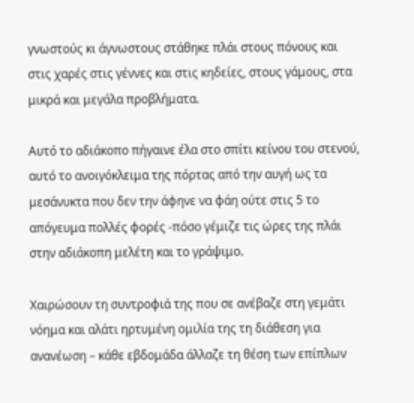γνωστούς κι άγνωστους στάθηκε πλάι στους πόνους και στις χαρές στις γέννες και στις κηδείες, στους γάμους, στα μικρά και μεγάλα προβλήματα.

Αυτό το αδιάκοπο πήγαινε έλα στο σπίτι κείνου του στενού, αυτό το ανοιγόκλειμα της πόρτας από την αυγή ως τα μεσάνυκτα που δεν την άφηνε να φάη ούτε στις 5 το απόγευμα πολλές φορές -πόσο γέμιζε τις ώρες της πλάι στην αδιάκοπη μελέτη και το γράψιμο.

Χαιρώσουν τη συντροφιά της που σε ανέβαζε στη γεμάτι νόημα και αλάτι ηρτυμένη ομιλία της τη διάθεση για ανανέωση – κάθε εβδομάδα άλλαζε τη θέση των επίπλων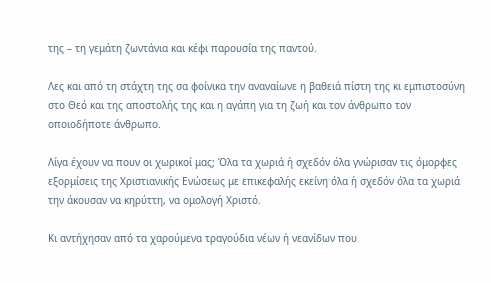της – τη γεμάτη ζωντάνια και κέφι παρουσία της παντού.

Λες και από τη στάχτη της σα φοίνικα την αναναίωνε η βαθειά πίστη της κι εμπιστοσύνη στο Θεό και της αποστολής της και η αγάπη για τη ζωή και τον άνθρωπο τον οποιοδήποτε άνθρωπο.

Λίγα έχουν να πουν οι χωρικοί μας; Όλα τα χωριά ή σχεδόν όλα γνώρισαν τις όμορφες εξορμίσεις της Χριστιανικής Ενώσεως με επικεφαλής εκείνη όλα ή σχεδόν όλα τα χωριά την άκουσαν να κηρύττη, να ομολογή Χριστό.

Κι αντήχησαν από τα χαρούμενα τραγούδια νέων ή νεανίδων που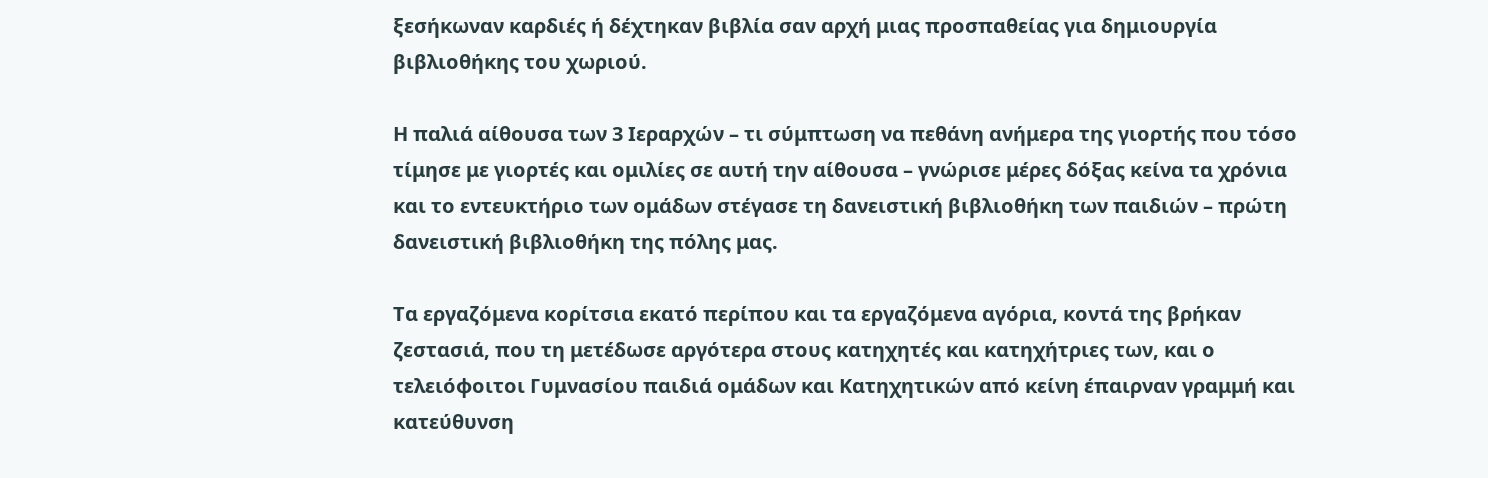ξεσήκωναν καρδιές ή δέχτηκαν βιβλία σαν αρχή μιας προσπαθείας για δημιουργία βιβλιοθήκης του χωριού.

Η παλιά αίθουσα των 3 Ιεραρχών – τι σύμπτωση να πεθάνη ανήμερα της γιορτής που τόσο τίμησε με γιορτές και ομιλίες σε αυτή την αίθουσα – γνώρισε μέρες δόξας κείνα τα χρόνια και το εντευκτήριο των ομάδων στέγασε τη δανειστική βιβλιοθήκη των παιδιών – πρώτη δανειστική βιβλιοθήκη της πόλης μας.

Τα εργαζόμενα κορίτσια εκατό περίπου και τα εργαζόμενα αγόρια, κοντά της βρήκαν ζεστασιά, που τη μετέδωσε αργότερα στους κατηχητές και κατηχήτριες των, και ο τελειόφοιτοι Γυμνασίου παιδιά ομάδων και Κατηχητικών από κείνη έπαιρναν γραμμή και κατεύθυνση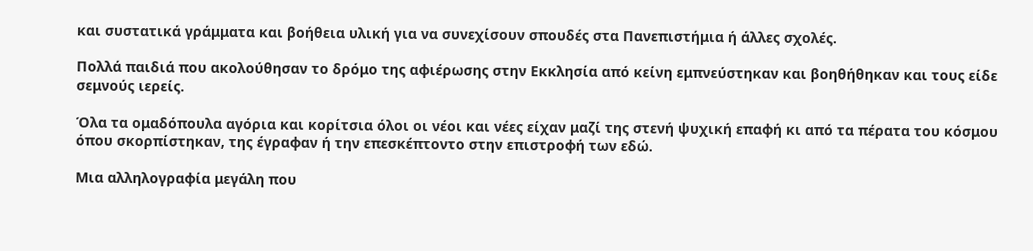και συστατικά γράμματα και βοήθεια υλική για να συνεχίσουν σπουδές στα Πανεπιστήμια ή άλλες σχολές.

Πολλά παιδιά που ακολούθησαν το δρόμο της αφιέρωσης στην Εκκλησία από κείνη εμπνεύστηκαν και βοηθήθηκαν και τους είδε σεμνούς ιερείς.

Όλα τα ομαδόπουλα αγόρια και κορίτσια όλοι οι νέοι και νέες είχαν μαζί της στενή ψυχική επαφή κι από τα πέρατα του κόσμου όπου σκορπίστηκαν, της έγραφαν ή την επεσκέπτοντο στην επιστροφή των εδώ.

Μια αλληλογραφία μεγάλη που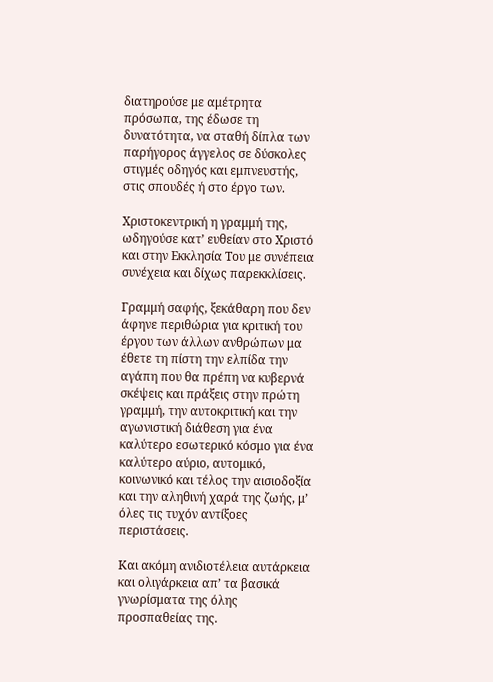διατηρούσε με αμέτρητα πρόσωπα, της έδωσε τη δυνατότητα, να σταθή δίπλα των παρήγορος άγγελος σε δύσκολες στιγμές οδηγός και εμπνευστής, στις σπουδές ή στο έργο των.

Χριστοκεντρική η γραμμή της, ωδηγούσε κατ’ ευθείαν στο Χριστό και στην Εκκλησία Του με συνέπεια συνέχεια και δίχως παρεκκλίσεις.

Γραμμή σαφής, ξεκάθαρη που δεν άφηνε περιθώρια για κριτική του έργου των άλλων ανθρώπων μα έθετε τη πίστη την ελπίδα την αγάπη που θα πρέπη να κυβερνά σκέψεις και πράξεις στην πρώτη γραμμή, την αυτοκριτική και την αγωνιστική διάθεση για ένα καλύτερο εσωτερικό κόσμο για ένα καλύτερο αύριο, αυτομικό, κοινωνικό και τέλος την αισιοδοξία και την αληθινή χαρά της ζωής, μ’ όλες τις τυχόν αντίξοες περιστάσεις.

Και ακόμη ανιδιοτέλεια αυτάρκεια και ολιγάρκεια απ’ τα βασικά γνωρίσματα της όλης προσπαθείας της.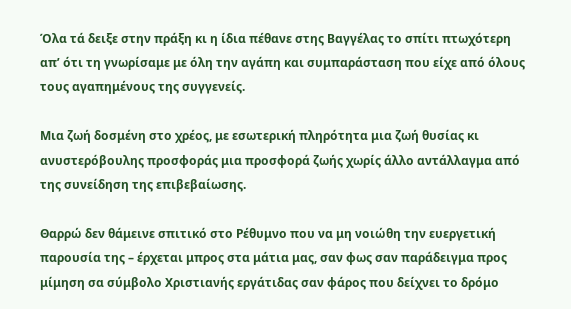Όλα τά δειξε στην πράξη κι η ίδια πέθανε στης Βαγγέλας το σπίτι πτωχότερη απ’ ότι τη γνωρίσαμε με όλη την αγάπη και συμπαράσταση που είχε από όλους τους αγαπημένους της συγγενείς.

Μια ζωή δοσμένη στο χρέος, με εσωτερική πληρότητα μια ζωή θυσίας κι ανυστερόβουλης προσφοράς μια προσφορά ζωής χωρίς άλλο αντάλλαγμα από της συνείδηση της επιβεβαίωσης.

Θαρρώ δεν θάμεινε σπιτικό στο Ρέθυμνο που να μη νοιώθη την ευεργετική παρουσία της – έρχεται μπρος στα μάτια μας, σαν φως σαν παράδειγμα προς μίμηση σα σύμβολο Χριστιανής εργάτιδας σαν φάρος που δείχνει το δρόμο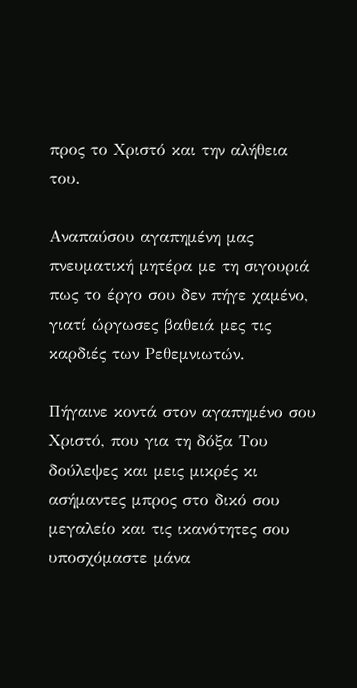προς το Χριστό και την αλήθεια του.

Αναπαύσου αγαπημένη μας πνευματική μητέρα με τη σιγουριά πως το έργο σου δεν πήγε χαμένο, γιατί ώργωσες βαθειά μες τις καρδιές των Ρεθεμνιωτών.

Πήγαινε κοντά στον αγαπημένο σου Χριστό, που για τη δόξα Του δούλεψες και μεις μικρές κι ασήμαντες μπρος στο δικό σου μεγαλείο και τις ικανότητες σου υποσχόμαστε μάνα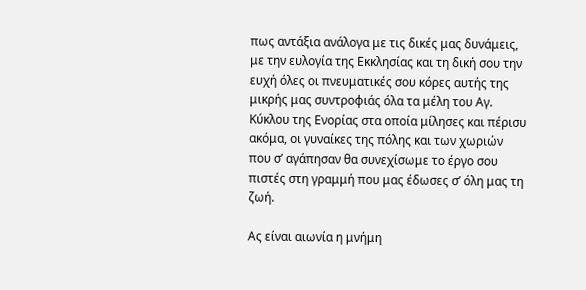πως αντάξια ανάλογα με τις δικές μας δυνάμεις, με την ευλογία της Εκκλησίας και τη δική σου την ευχή όλες οι πνευματικές σου κόρες αυτής της μικρής μας συντροφιάς όλα τα μέλη του Αγ. Κύκλου της Ενορίας στα οποία μίλησες και πέρισυ ακόμα, οι γυναίκες της πόλης και των χωριών που σ’ αγάπησαν θα συνεχίσωμε το έργο σου πιστές στη γραμμή που μας έδωσες σ’ όλη μας τη ζωή.

Ας είναι αιωνία η μνήμη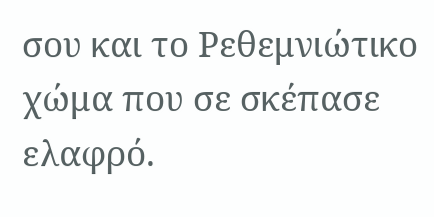σου και το Ρεθεμνιώτικο χώμα που σε σκέπασε ελαφρό.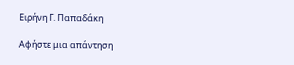Ειρήνη Γ. Παπαδάκη

Αφήστε μια απάντηση